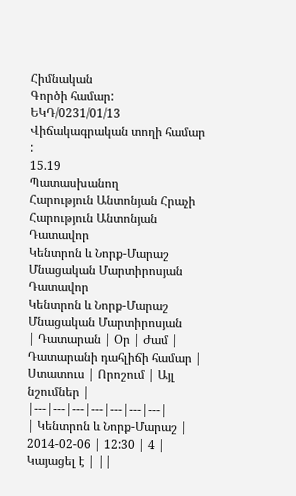Հիմնական
Գործի համար:
ԵԿԴ/0231/01/13
Վիճակագրական տողի համար :
15.19
Պատասխանող
Հարություն Անտոնյան Հրաչի
Հարություն Անտոնյան
Դատավոր
Կենտրոն և Նորք-Մարաշ
Մնացական Մարտիրոսյան
Դատավոր
Կենտրոն և Նորք-Մարաշ
Մնացական Մարտիրոսյան
| Դատարան | Օր | Ժամ | Դատարանի դահլիճի համար | Ստատուս | Որոշում | Այլ նշումներ |
|---|---|---|---|---|---|---|
| Կենտրոն և Նորք-Մարաշ | 2014-02-06 | 12:30 | 4 | Կայացել է | ||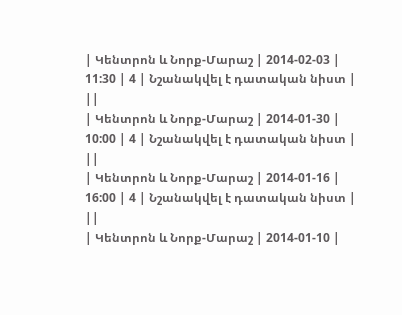| Կենտրոն և Նորք-Մարաշ | 2014-02-03 | 11:30 | 4 | Նշանակվել է դատական նիստ | ||
| Կենտրոն և Նորք-Մարաշ | 2014-01-30 | 10:00 | 4 | Նշանակվել է դատական նիստ | ||
| Կենտրոն և Նորք-Մարաշ | 2014-01-16 | 16:00 | 4 | Նշանակվել է դատական նիստ | ||
| Կենտրոն և Նորք-Մարաշ | 2014-01-10 |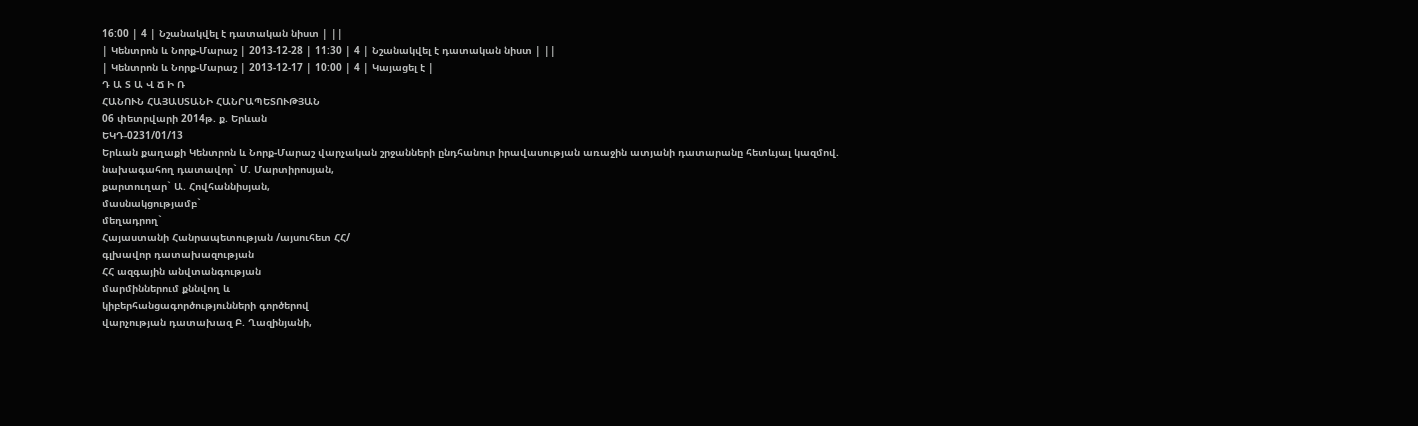16:00 | 4 | Նշանակվել է դատական նիստ | ||
| Կենտրոն և Նորք-Մարաշ | 2013-12-28 | 11:30 | 4 | Նշանակվել է դատական նիստ | ||
| Կենտրոն և Նորք-Մարաշ | 2013-12-17 | 10:00 | 4 | Կայացել է |
Դ Ա Տ Ա Վ Ճ Ի Ռ
ՀԱՆՈՒՆ ՀԱՅԱՍՏԱՆԻ ՀԱՆՐԱՊԵՏՈՒԹՅԱՆ
06 փետրվարի 2014թ. ք. Երևան
ԵԿԴ-0231/01/13
Երևան քաղաքի Կենտրոն և Նորք-Մարաշ վարչական շրջանների ընդհանուր իրավասության առաջին ատյանի դատարանը հետևյալ կազմով.
նախագահող դատավոր` Մ. Մարտիրոսյան,
քարտուղար` Ա. Հովհաննիսյան,
մասնակցությամբ`
մեղադրող`
Հայաստանի Հանրապետության /այսուհետ ՀՀ/
գլխավոր դատախազության
ՀՀ ազգային անվտանգության
մարմիններում քննվող և
կիբերհանցագործությունների գործերով
վարչության դատախազ Բ. Ղազինյանի,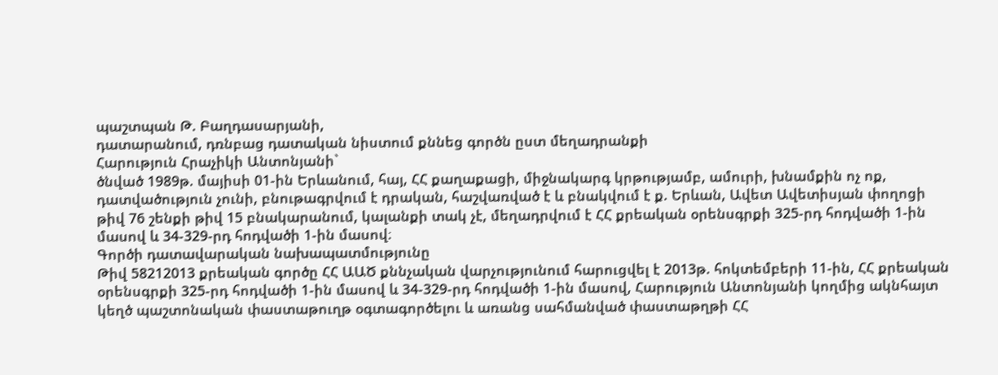պաշտպան Թ. Բաղդասարյանի,
դատարանում, դռնբաց դատական նիստում քննեց գործն ըստ մեղադրանքի
Հարություն Հրաչիկի Անտոնյանի`
ծնված 1989թ. մայիսի 01-ին Երևանում, հայ, ՀՀ քաղաքացի, միջնակարգ կրթությամբ, ամուրի, խնամքին ոչ ոք, դատվածություն չունի, բնութագրվում է դրական, հաշվառված է և բնակվում է ք. Երևան, Ավետ Ավետիսյան փողոցի թիվ 76 շենքի թիվ 15 բնակարանում, կալանքի տակ չէ, մեղադրվում է ՀՀ քրեական օրենսգրքի 325-րդ հոդվածի 1-ին մասով և 34-329-րդ հոդվածի 1-ին մասով։
Գործի դատավարական նախապատմությունը
Թիվ 58212013 քրեական գործը ՀՀ ԱԱԾ քննչական վարչությունում հարուցվել է 2013թ. հոկտեմբերի 11-ին, ՀՀ քրեական օրենսգրքի 325-րդ հոդվածի 1-ին մասով և 34-329-րդ հոդվածի 1-ին մասով, Հարություն Անտոնյանի կողմից ակնհայտ կեղծ պաշտոնական փաստաթուղթ օգտագործելու և առանց սահմանված փաստաթղթի ՀՀ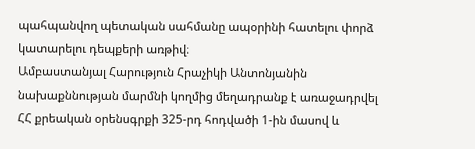պահպանվող պետական սահմանը ապօրինի հատելու փորձ կատարելու դեպքերի առթիվ։
Ամբաստանյալ Հարություն Հրաչիկի Անտոնյանին նախաքննության մարմնի կողմից մեղադրանք է առաջադրվել ՀՀ քրեական օրենսգրքի 325-րդ հոդվածի 1-ին մասով և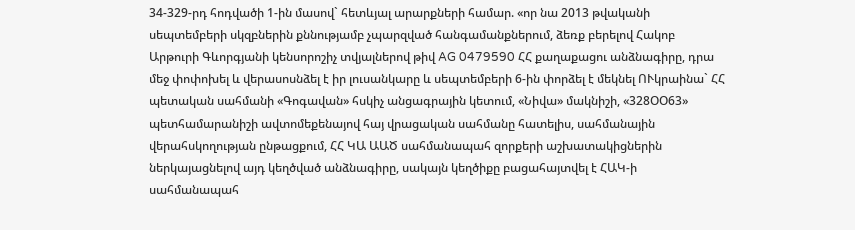34-329-րդ հոդվածի 1-ին մասով` հետևյալ արարքների համար. «որ նա 2013 թվականի սեպտեմբերի սկզբներին քննությամբ չպարզված հանգամանքներում, ձեռք բերելով Հակոբ Արթուրի Գևորգյանի կենսորոշիչ տվյալներով թիվ AG 0479590 ՀՀ քաղաքացու անձնագիրը, դրա մեջ փոփոխել և վերասոսնձել է իր լուսանկարը և սեպտեմբերի 6-ին փորձել է մեկնել ՈՒկրաինա` ՀՀ պետական սահմանի «Գոգավան» հսկիչ անցագրային կետում, «Նիվա» մակնիշի, «328ՕՕ63» պետհամարանիշի ավտոմեքենայով հայ վրացական սահմանը հատելիս, սահմանային վերահսկողության ընթացքում, ՀՀ ԿԱ ԱԱԾ սահմանապահ զորքերի աշխատակիցներին ներկայացնելով այդ կեղծված անձնագիրը, սակայն կեղծիքը բացահայտվել է ՀԱԿ-ի սահմանապահ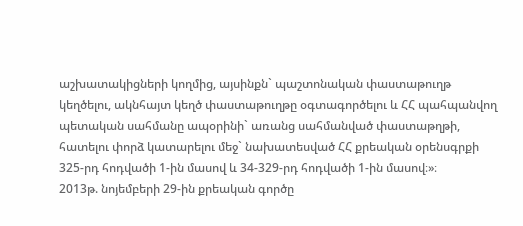աշխատակիցների կողմից, այսինքն` պաշտոնական փաստաթուղթ կեղծելու, ակնհայտ կեղծ փաստաթուղթը օգտագործելու և ՀՀ պահպանվող պետական սահմանը ապօրինի` առանց սահմանված փաստաթղթի, հատելու փորձ կատարելու մեջ` նախատեսված ՀՀ քրեական օրենսգրքի 325-րդ հոդվածի 1-ին մասով և 34-329-րդ հոդվածի 1-ին մասով։»։
2013թ. նոյեմբերի 29-ին քրեական գործը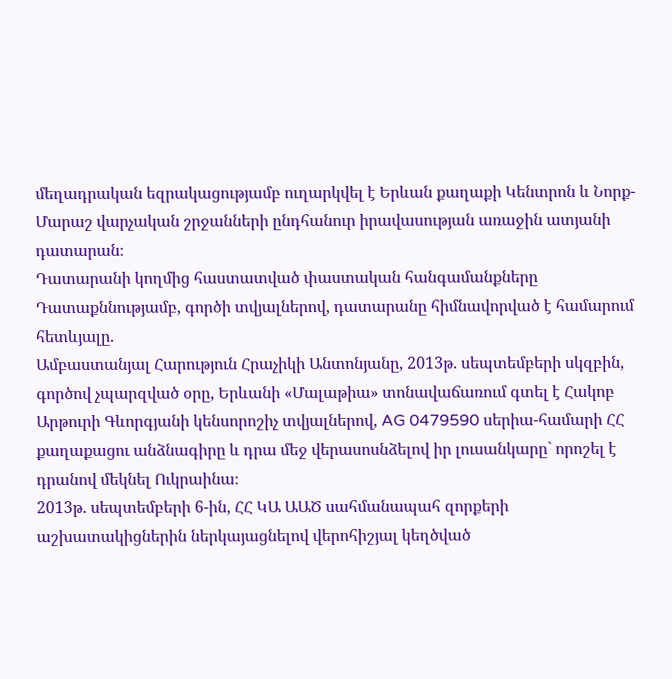մեղադրական եզրակացությամբ ուղարկվել է Երևան քաղաքի Կենտրոն և Նորք-Մարաշ վարչական շրջանների ընդհանուր իրավասության առաջին ատյանի դատարան։
Դատարանի կողմից հաստատված փաստական հանգամանքները
Դատաքննությամբ, գործի տվյալներով, դատարանը հիմնավորված է համարում հետևյալը.
Ամբաստանյալ Հարություն Հրաչիկի Անտոնյանը, 2013թ. սեպտեմբերի սկզբին, գործով չպարզված օրը, Երևանի «Մալաթիա» տոնավաճառում գտել է Հակոբ Արթուրի Գևորգյանի կենսորոշիչ տվյալներով, AG 0479590 սերիա-համարի ՀՀ քաղաքացու անձնագիրը և դրա մեջ վերասոսնձելով իր լուսանկարը` որոշել է դրանով մեկնել Ուկրաինա։
2013թ. սեպտեմբերի 6-ին, ՀՀ ԿԱ ԱԱԾ սահմանապահ զորքերի աշխատակիցներին ներկայացնելով վերոհիշյալ կեղծված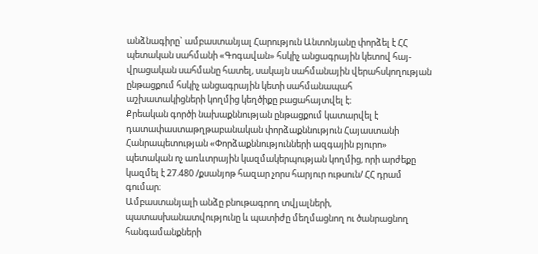անձնագիրը` ամբաստանյալ Հարություն Անտոնյանը փորձել է ՀՀ պետական սահմանի «Գոգավան» հսկիչ անցագրային կետով հայ-վրացական սահմանը հատել, սակայն սահմանային վերահսկողության ընթացքում հսկիչ անցագրային կետի սահմանապահ աշխատակիցների կողմից կեղծիքը բացահայտվել է։
Քրեական գործի նախաքննության ընթացքում կատարվել է դատափաստաթղթաբանական փորձաքննություն Հայաստանի Հանրապետության «Փորձաքննությունների ազգային բյուրո» պետական ոչ առևտրային կազմակերպության կողմից, որի արժեքը կազմել է 27.480 /քսանյոթ հազար չորս հարյուր ութսուն/ ՀՀ դրամ գումար։
Ամբաստանյալի անձը բնութագրող տվյալների, պատասխանատվությունը և պատիժը մեղմացնող ու ծանրացնող հանգամանքների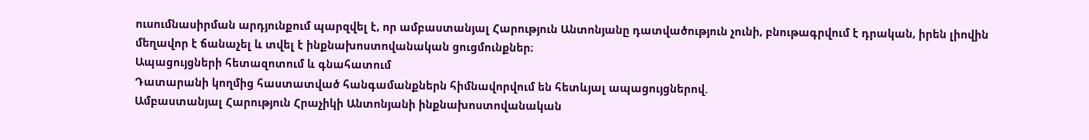ուսումնասիրման արդյունքում պարզվել է, որ ամբաստանյալ Հարություն Անտոնյանը դատվածություն չունի, բնութագրվում է դրական, իրեն լիովին մեղավոր է ճանաչել և տվել է ինքնախոստովանական ցուցմունքներ։
Ապացույցների հետազոտում և գնահատում
Դատարանի կողմից հաստատված հանգամանքներն հիմնավորվում են հետևյալ ապացույցներով.
Ամբաստանյալ Հարություն Հրաչիկի Անտոնյանի ինքնախոստովանական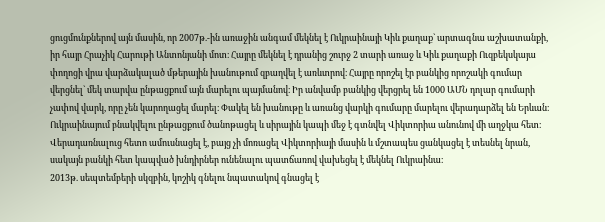ցուցմունքներով այն մասին, որ 2007թ.-ին առաջին անգամ մեկնել է Ուկրաինայի Կիև քաղաք` արտագնա աշխատանքի, իր հայր Հրաչիկ Հարութի Անտոնյանի մոտ։ Հայրը մեկնել է դրանից շուրջ 2 տարի առաջ և Կիև քաղաքի Ուզբեկսկայա փողոցի վրա վարձակալած մթերային խանութում զբաղվել է առևտրով։ Հայրը որոշել էր բանկից որոշակի գումար վերցնել` մեկ տարվա ընթացքում այն մարելու պայմանով։ Իր անվամբ բանկից վերցրել են 1000 ԱՄՆ դոլար գումարի չափով վարկ, որը չեն կարողացել մարել։ Փակել են խանութը և առանց վարկի գումարը մարելու վերադարձել են Երևան։ Ուկրաինայում բնակվելու ընթացքում ծանոթացել և սիրային կապի մեջ է գտնվել Վիկտորիա անունով մի աղջկա հետ։ Վերադառնալուց հետո ամուսնացել է, բայց չի մոռացել Վիկտորիայի մասին և մշտապես ցանկացել է տեսնել նրան, սակայն բանկի հետ կապված խնդիրներ ունենալու պատճառով վախեցել է մեկնել Ուկրաինա։
2013թ. սեպտեմբերի սկզբին, կոշիկ գնելու նպատակով գնացել է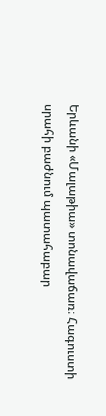Երևանի «Մալաթիա» տոնավաճառ։ Հագուստի սրահի բաժնում պատահաբար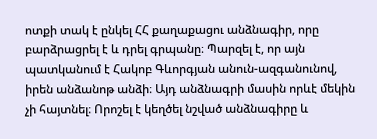ոտքի տակ է ընկել ՀՀ քաղաքացու անձնագիր, որը բարձրացրել է և դրել գրպանը։ Պարզել է, որ այն պատկանում է Հակոբ Գևորգյան անուն-ազգանունով, իրեն անձանոթ անձի։ Այդ անձնագրի մասին որևէ մեկին չի հայտնել։ Որոշել է կեղծել նշված անձնագիրը և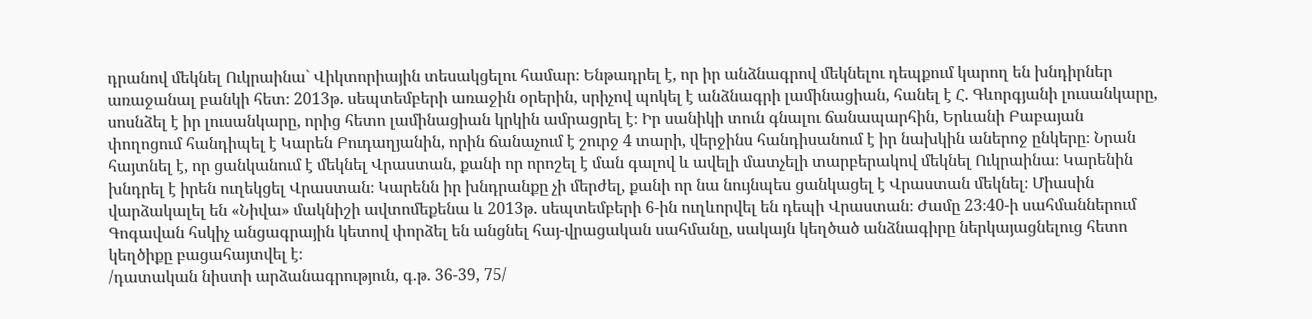դրանով մեկնել Ուկրաինա` Վիկտորիային տեսակցելու համար։ Ենթադրել է, որ իր անձնագրով մեկնելու դեպքում կարող են խնդիրներ առաջանալ բանկի հետ։ 2013թ. սեպտեմբերի առաջին օրերին, սրիչով պոկել է անձնագրի լամինացիան, հանել է Հ. Գևորգյանի լուսանկարը, սոսնձել է իր լուսանկարը, որից հետո լամինացիան կրկին ամրացրել է։ Իր սանիկի տուն գնալու ճանապարհին, Երևանի Բաբայան փողոցում հանդիպել է Կարեն Բուդաղյանին, որին ճանաչում է շուրջ 4 տարի, վերջինս հանդիսանում է իր նախկին աներոջ ընկերը։ Նրան հայտնել է, որ ցանկանում է մեկնել Վրաստան, քանի որ որոշել է ման գալով և ավելի մատչելի տարբերակով մեկնել Ուկրաինա։ Կարենին խնդրել է իրեն ուղեկցել Վրաստան։ Կարենն իր խնդրանքը չի մերժել, քանի որ նա նույնպես ցանկացել է Վրաստան մեկնել։ Միասին վարձակալել են «Նիվա» մակնիշի ավտոմեքենա և 2013թ. սեպտեմբերի 6-ին ուղևորվել են դեպի Վրաստան։ Ժամը 23։40-ի սահմաններում Գոգավան հսկիչ անցագրային կետով փորձել են անցնել հայ-վրացական սահմանը, սակայն կեղծած անձնագիրը ներկայացնելուց հետո կեղծիքը բացահայտվել է։
/դատական նիստի արձանագրություն, գ.թ. 36-39, 75/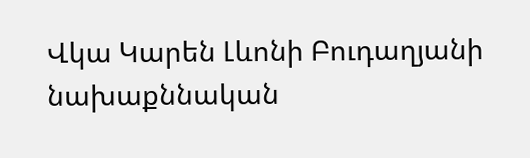Վկա Կարեն Լևոնի Բուդաղյանի նախաքննական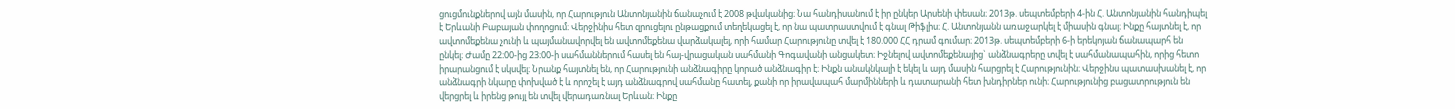ցուցմունքներով այն մասին, որ Հարություն Անտոնյանին ճանաչում է 2008 թվականից։ Նա հանդիսանում է իր ընկեր Արսենի փեսան։ 2013թ. սեպտեմբերի 4-ին Հ. Անտոնյանին հանդիպել է Երևանի Բաբայան փողոցում։ Վերջինիս հետ զրուցելու ընթացքում տեղեկացել է, որ նա պատրաստվում է գնալ Թիֆլիս։ Հ. Անտոնյանն առաջարկել է միասին գնալ։ Ինքը հայտնել է, որ ավտոմեքենա չունի և պայմանավորվել են ավտոմեքենա վարձակալել, որի համար Հարությունը տվել է 180.000 ՀՀ դրամ գումար։ 2013թ. սեպտեմբերի 6-ի երեկոյան ճանապարհ են ընկել։ Ժամը 22։00-ից 23։00-ի սահմաններում հասել են հայ-վրացական սահմանի Գոգավանի անցակետ։ Իջնելով ավտոմեքենայից` անձնագրերը տվել է սահմանապահին, որից հետո իրարանցում է սկսվել։ Նրանք հայտնել են, որ Հարությունի անձնագիրը կորած անձնագիր է։ Ինքն անակնկալի է եկել և այդ մասին հարցրել է Հարությունին։ Վերջինս պատասխանել է, որ անձնագրի նկարը փոխված է և որոշել է այդ անձնագրով սահմանը հատել, քանի որ իրավապահ մարմինների և դատարանի հետ խնդիրներ ունի։ Հարությունից բացատրություն են վերցրել և իրենց թույլ են տվել վերադառնալ Երևան։ Ինքը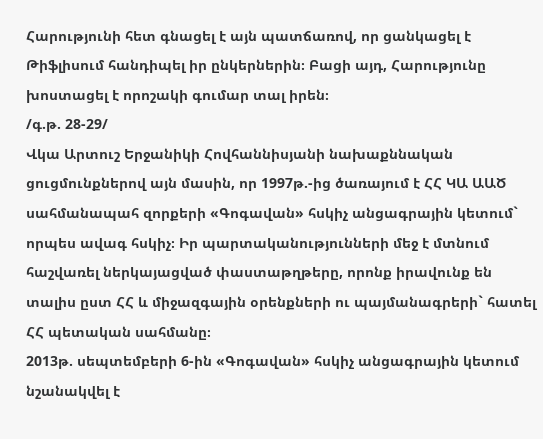Հարությունի հետ գնացել է այն պատճառով, որ ցանկացել է Թիֆլիսում հանդիպել իր ընկերներին։ Բացի այդ, Հարությունը խոստացել է որոշակի գումար տալ իրեն։
/գ.թ. 28-29/
Վկա Արտուշ Երջանիկի Հովհաննիսյանի նախաքննական ցուցմունքներով այն մասին, որ 1997թ.-ից ծառայում է ՀՀ ԿԱ ԱԱԾ սահմանապահ զորքերի «Գոգավան» հսկիչ անցագրային կետում` որպես ավագ հսկիչ։ Իր պարտականությունների մեջ է մտնում հաշվառել ներկայացված փաստաթղթերը, որոնք իրավունք են տալիս ըստ ՀՀ և միջազգային օրենքների ու պայմանագրերի` հատել ՀՀ պետական սահմանը։
2013թ. սեպտեմբերի 6-ին «Գոգավան» հսկիչ անցագրային կետում նշանակվել է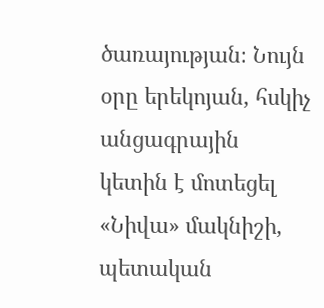ծառայության։ Նույն օրը երեկոյան, հսկիչ անցագրային կետին է մոտեցել «Նիվա» մակնիշի, պետական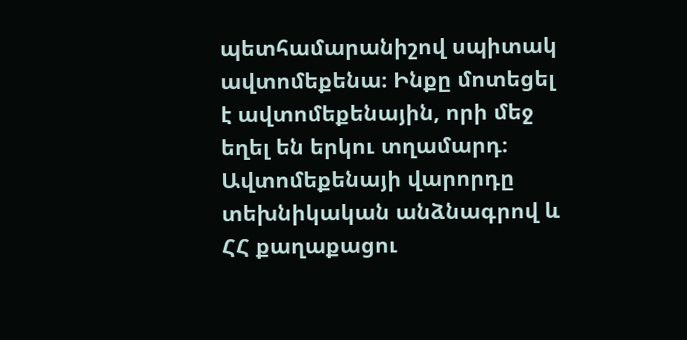պետհամարանիշով սպիտակ ավտոմեքենա։ Ինքը մոտեցել է ավտոմեքենային, որի մեջ եղել են երկու տղամարդ։ Ավտոմեքենայի վարորդը տեխնիկական անձնագրով և ՀՀ քաղաքացու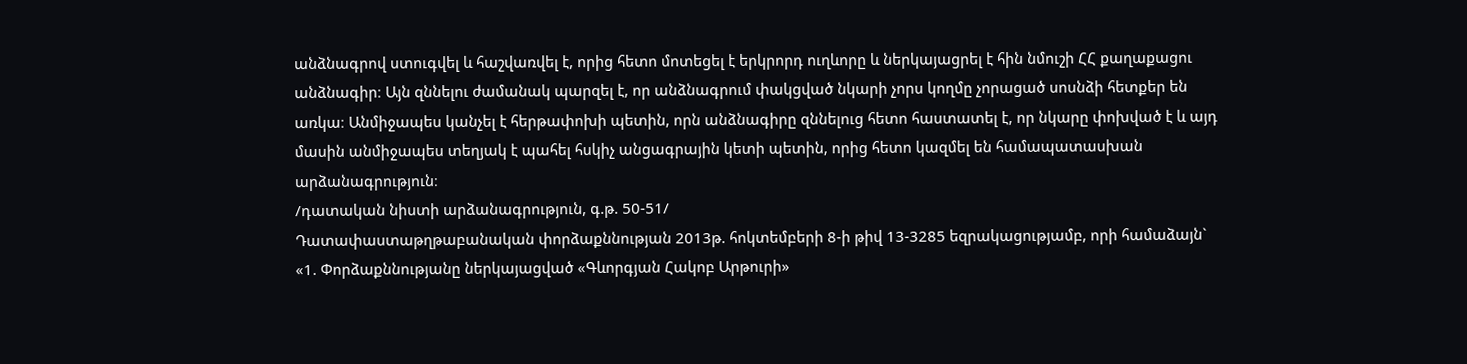անձնագրով ստուգվել և հաշվառվել է, որից հետո մոտեցել է երկրորդ ուղևորը և ներկայացրել է հին նմուշի ՀՀ քաղաքացու անձնագիր։ Այն զննելու ժամանակ պարզել է, որ անձնագրում փակցված նկարի չորս կողմը չորացած սոսնձի հետքեր են առկա։ Անմիջապես կանչել է հերթափոխի պետին, որն անձնագիրը զննելուց հետո հաստատել է, որ նկարը փոխված է և այդ մասին անմիջապես տեղյակ է պահել հսկիչ անցագրային կետի պետին, որից հետո կազմել են համապատասխան արձանագրություն։
/դատական նիստի արձանագրություն, գ.թ. 50-51/
Դատափաստաթղթաբանական փորձաքննության 2013թ. հոկտեմբերի 8-ի թիվ 13-3285 եզրակացությամբ, որի համաձայն`
«1. Փորձաքննությանը ներկայացված «Գևորգյան Հակոբ Արթուրի»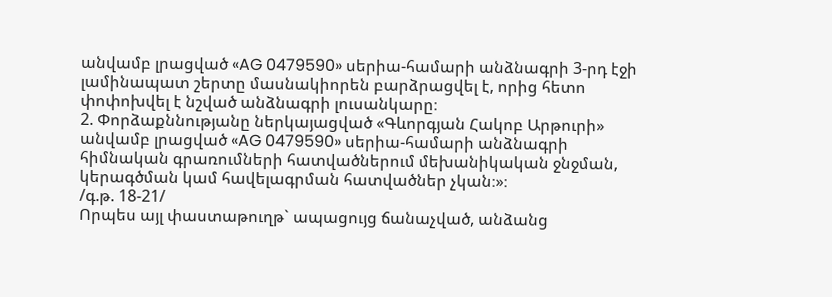անվամբ լրացված «AG 0479590» սերիա-համարի անձնագրի 3-րդ էջի լամինապատ շերտը մասնակիորեն բարձրացվել է, որից հետո փոփոխվել է նշված անձնագրի լուսանկարը։
2. Փորձաքննությանը ներկայացված «Գևորգյան Հակոբ Արթուրի» անվամբ լրացված «AG 0479590» սերիա-համարի անձնագրի հիմնական գրառումների հատվածներում մեխանիկական ջնջման, կերագծման կամ հավելագրման հատվածներ չկան։»։
/գ.թ. 18-21/
Որպես այլ փաստաթուղթ` ապացույց ճանաչված, անձանց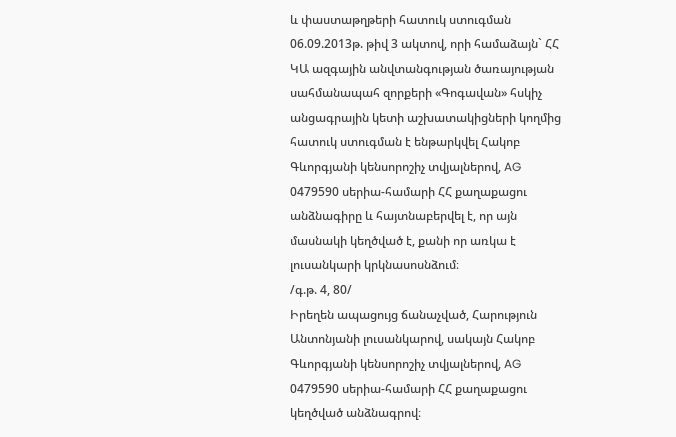և փաստաթղթերի հատուկ ստուգման 06.09.2013թ. թիվ 3 ակտով, որի համաձայն` ՀՀ ԿԱ ազգային անվտանգության ծառայության սահմանապահ զորքերի «Գոգավան» հսկիչ անցագրային կետի աշխատակիցների կողմից հատուկ ստուգման է ենթարկվել Հակոբ Գևորգյանի կենսորոշիչ տվյալներով, AG 0479590 սերիա-համարի ՀՀ քաղաքացու անձնագիրը և հայտնաբերվել է, որ այն մասնակի կեղծված է, քանի որ առկա է լուսանկարի կրկնասոսնձում։
/գ.թ. 4, 80/
Իրեղեն ապացույց ճանաչված, Հարություն Անտոնյանի լուսանկարով, սակայն Հակոբ Գևորգյանի կենսորոշիչ տվյալներով, AG 0479590 սերիա-համարի ՀՀ քաղաքացու կեղծված անձնագրով։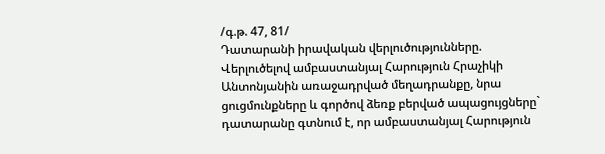/գ.թ. 47, 81/
Դատարանի իրավական վերլուծությունները.
Վերլուծելով ամբաստանյալ Հարություն Հրաչիկի Անտոնյանին առաջադրված մեղադրանքը, նրա ցուցմունքները և գործով ձեռք բերված ապացույցները` դատարանը գտնում է, որ ամբաստանյալ Հարություն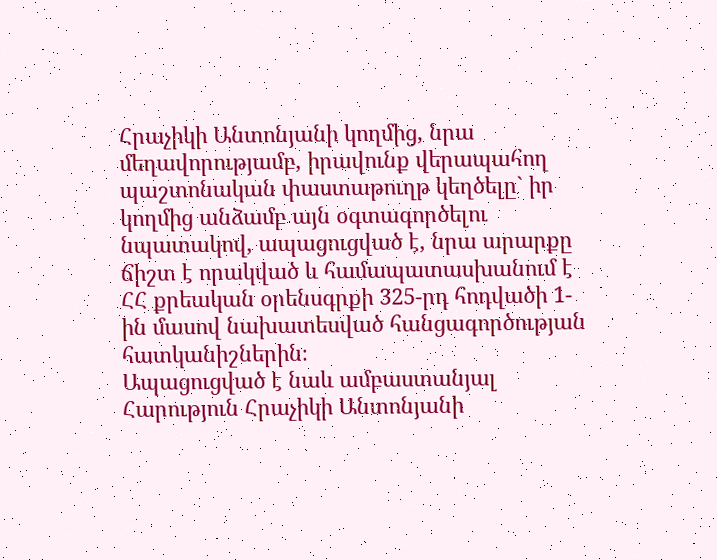Հրաչիկի Անտոնյանի կողմից, նրա մեղավորությամբ, իրավունք վերապահող պաշտոնական փաստաթուղթ կեղծելը` իր կողմից անձամբ այն օգտագործելու նպատակով, ապացուցված է, նրա արարքը ճիշտ է որակված և համապատասխանում է ՀՀ քրեական օրենսգրքի 325-րդ հոդվածի 1-ին մասով նախատեսված հանցագործության հատկանիշներին։
Ապացուցված է նաև ամբաստանյալ Հարություն Հրաչիկի Անտոնյանի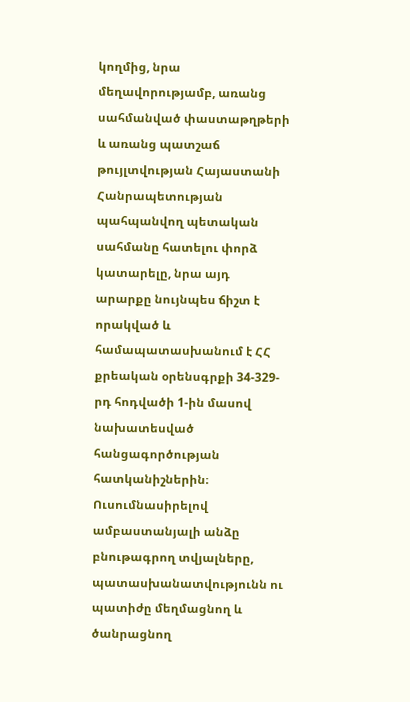կողմից, նրա մեղավորությամբ, առանց սահմանված փաստաթղթերի և առանց պատշաճ թույլտվության Հայաստանի Հանրապետության պահպանվող պետական սահմանը հատելու փորձ կատարելը, նրա այդ արարքը նույնպես ճիշտ է որակված և համապատասխանում է ՀՀ քրեական օրենսգրքի 34-329-րդ հոդվածի 1-ին մասով նախատեսված հանցագործության հատկանիշներին։
Ուսումնասիրելով ամբաստանյալի անձը բնութագրող տվյալները, պատասխանատվությունն ու պատիժը մեղմացնող և ծանրացնող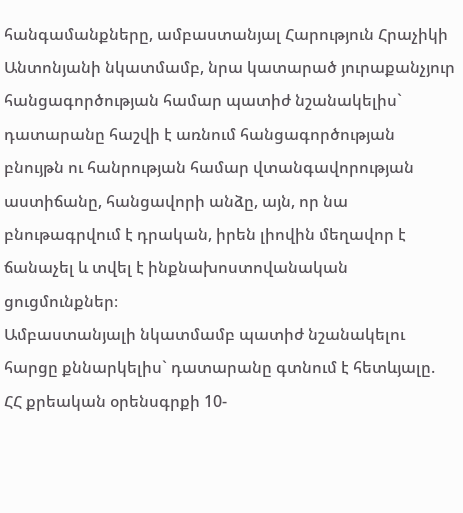հանգամանքները, ամբաստանյալ Հարություն Հրաչիկի Անտոնյանի նկատմամբ, նրա կատարած յուրաքանչյուր հանցագործության համար պատիժ նշանակելիս` դատարանը հաշվի է առնում հանցագործության բնույթն ու հանրության համար վտանգավորության աստիճանը, հանցավորի անձը, այն, որ նա բնութագրվում է դրական, իրեն լիովին մեղավոր է ճանաչել և տվել է ինքնախոստովանական ցուցմունքներ։
Ամբաստանյալի նկատմամբ պատիժ նշանակելու հարցը քննարկելիս` դատարանը գտնում է հետևյալը.
ՀՀ քրեական օրենսգրքի 10-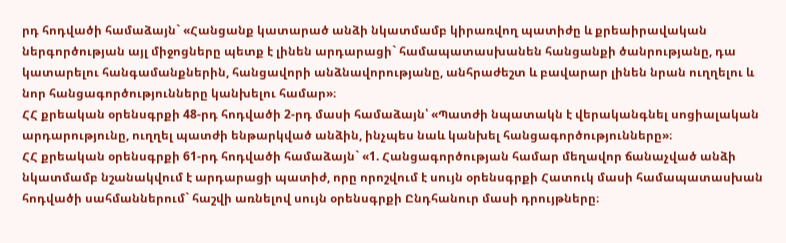րդ հոդվածի համաձայն` «Հանցանք կատարած անձի նկատմամբ կիրառվող պատիժը և քրեաիրավական ներգործության այլ միջոցները պետք է լինեն արդարացի` համապատասխանեն հանցանքի ծանրությանը, դա կատարելու հանգամանքներին, հանցավորի անձնավորությանը, անհրաժեշտ և բավարար լինեն նրան ուղղելու և նոր հանցագործությունները կանխելու համար»։
ՀՀ քրեական օրենսգրքի 48-րդ հոդվածի 2-րդ մասի համաձայն՝ «Պատժի նպատակն է վերականգնել սոցիալական արդարությունը, ուղղել պատժի ենթարկված անձին, ինչպես նաև կանխել հանցագործությունները»։
ՀՀ քրեական օրենսգրքի 61-րդ հոդվածի համաձայն` «1. Հանցագործության համար մեղավոր ճանաչված անձի նկատմամբ նշանակվում է արդարացի պատիժ, որը որոշվում է սույն օրենսգրքի Հատուկ մասի համապատասխան հոդվածի սահմաններում` հաշվի առնելով սույն օրենսգրքի Ընդհանուր մասի դրույթները։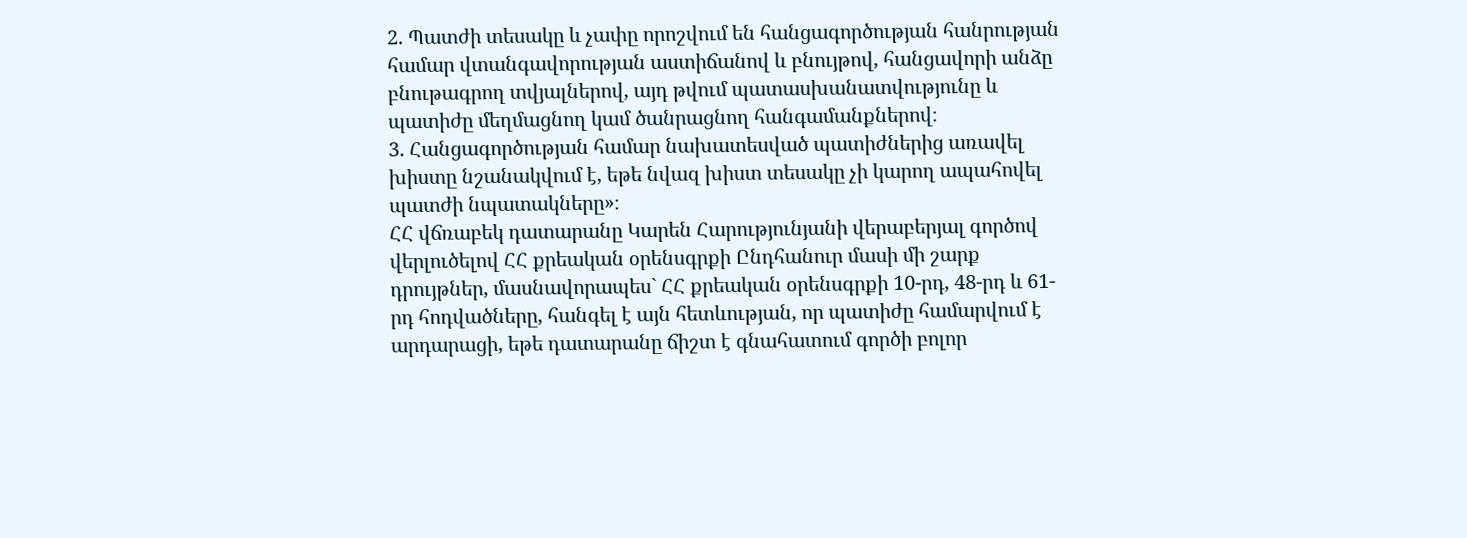2. Պատժի տեսակը և չափը որոշվում են հանցագործության հանրության համար վտանգավորության աստիճանով և բնույթով, հանցավորի անձը բնութագրող տվյալներով, այդ թվում պատասխանատվությունը և պատիժը մեղմացնող կամ ծանրացնող հանգամանքներով։
3. Հանցագործության համար նախատեսված պատիժներից առավել խիստը նշանակվում է, եթե նվազ խիստ տեսակը չի կարող ապահովել պատժի նպատակները»։
ՀՀ վճռաբեկ դատարանը Կարեն Հարությունյանի վերաբերյալ գործով վերլուծելով ՀՀ քրեական օրենսգրքի Ընդհանուր մասի մի շարք դրույթներ, մասնավորապես` ՀՀ քրեական օրենսգրքի 10-րդ, 48-րդ և 61-րդ հոդվածները, հանգել է այն հետևության, որ պատիժը համարվում է արդարացի, եթե դատարանը ճիշտ է գնահատում գործի բոլոր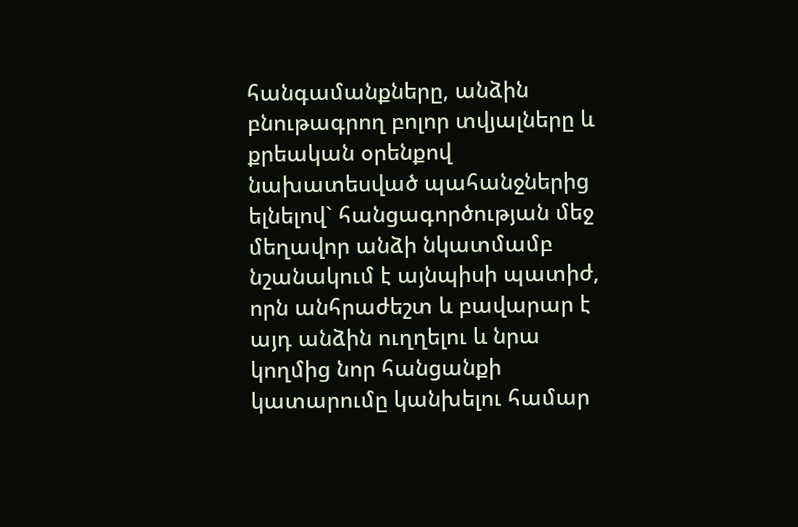հանգամանքները, անձին բնութագրող բոլոր տվյալները և քրեական օրենքով նախատեսված պահանջներից ելնելով` հանցագործության մեջ մեղավոր անձի նկատմամբ նշանակում է այնպիսի պատիժ, որն անհրաժեշտ և բավարար է այդ անձին ուղղելու և նրա կողմից նոր հանցանքի կատարումը կանխելու համար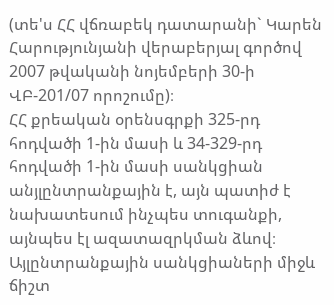(տե'ս ՀՀ վճռաբեկ դատարանի` Կարեն Հարությունյանի վերաբերյալ գործով 2007 թվականի նոյեմբերի 30-ի ՎԲ-201/07 որոշումը)։
ՀՀ քրեական օրենսգրքի 325-րդ հոդվածի 1-ին մասի և 34-329-րդ հոդվածի 1-ին մասի սանկցիան անյլընտրանքային է, այն պատիժ է նախատեսում ինչպես տուգանքի, այնպես էլ ազատազրկման ձևով։
Այլընտրանքային սանկցիաների միջև ճիշտ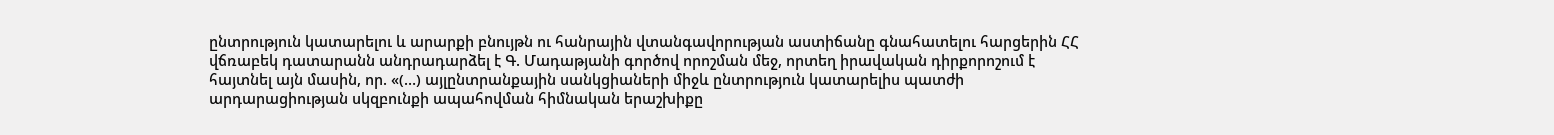ընտրություն կատարելու և արարքի բնույթն ու հանրային վտանգավորության աստիճանը գնահատելու հարցերին ՀՀ վճռաբեկ դատարանն անդրադարձել է Գ. Մադաթյանի գործով որոշման մեջ, որտեղ իրավական դիրքորոշում է հայտնել այն մասին, որ. «(…) այլընտրանքային սանկցիաների միջև ընտրություն կատարելիս պատժի արդարացիության սկզբունքի ապահովման հիմնական երաշխիքը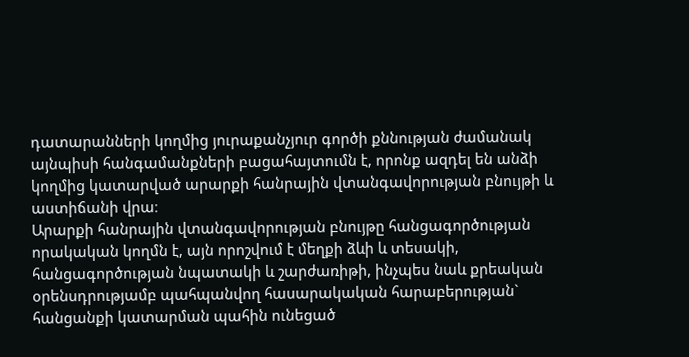դատարանների կողմից յուրաքանչյուր գործի քննության ժամանակ այնպիսի հանգամանքների բացահայտումն է, որոնք ազդել են անձի կողմից կատարված արարքի հանրային վտանգավորության բնույթի և աստիճանի վրա։
Արարքի հանրային վտանգավորության բնույթը հանցագործության որակական կողմն է, այն որոշվում է մեղքի ձևի և տեսակի, հանցագործության նպատակի և շարժառիթի, ինչպես նաև քրեական օրենսդրությամբ պահպանվող հասարակական հարաբերության` հանցանքի կատարման պահին ունեցած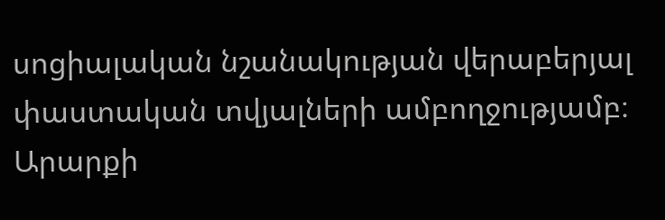սոցիալական նշանակության վերաբերյալ փաստական տվյալների ամբողջությամբ։
Արարքի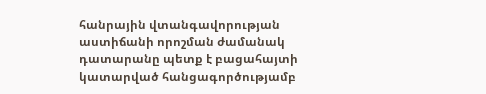հանրային վտանգավորության աստիճանի որոշման ժամանակ դատարանը պետք է բացահայտի կատարված հանցագործությամբ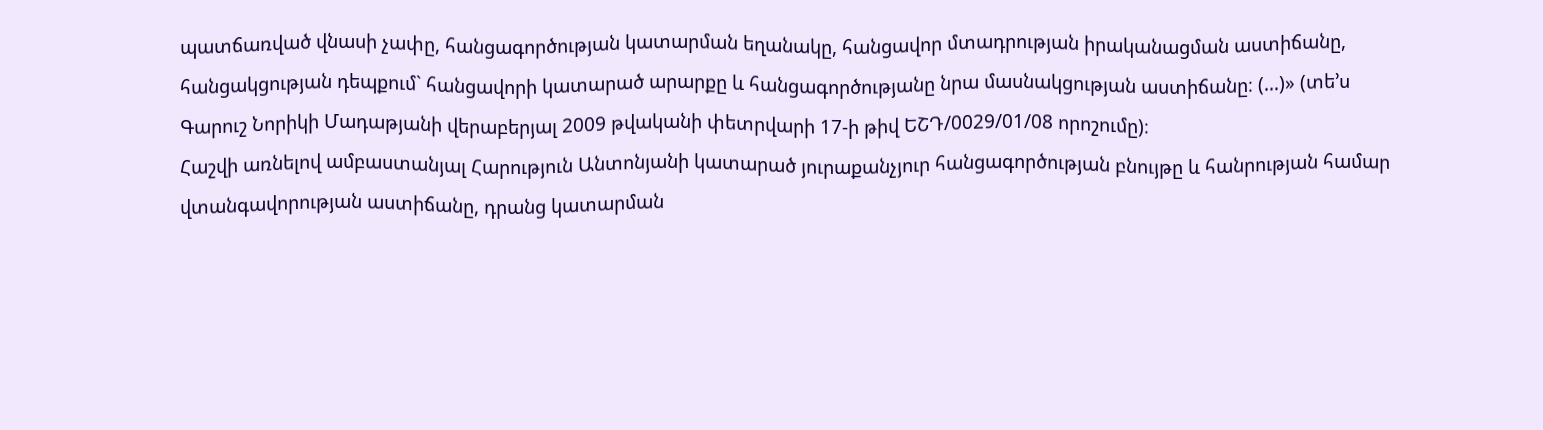պատճառված վնասի չափը, հանցագործության կատարման եղանակը, հանցավոր մտադրության իրականացման աստիճանը, հանցակցության դեպքում` հանցավորի կատարած արարքը և հանցագործությանը նրա մասնակցության աստիճանը։ (…)» (տե’ս Գարուշ Նորիկի Մադաթյանի վերաբերյալ 2009 թվականի փետրվարի 17-ի թիվ ԵՇԴ/0029/01/08 որոշումը)։
Հաշվի առնելով ամբաստանյալ Հարություն Անտոնյանի կատարած յուրաքանչյուր հանցագործության բնույթը և հանրության համար վտանգավորության աստիճանը, դրանց կատարման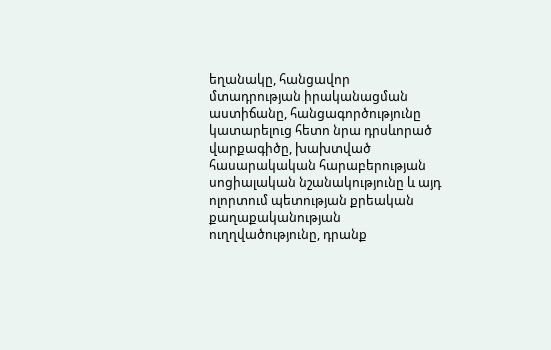եղանակը, հանցավոր մտադրության իրականացման աստիճանը, հանցագործությունը կատարելուց հետո նրա դրսևորած վարքագիծը, խախտված հասարակական հարաբերության սոցիալական նշանակությունը և այդ ոլորտում պետության քրեական քաղաքականության ուղղվածությունը, դրանք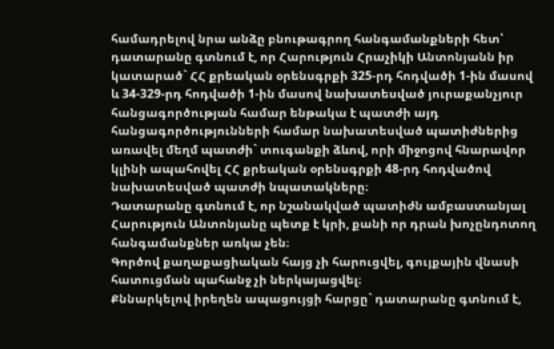համադրելով նրա անձը բնութագրող հանգամանքների հետ՝ դատարանը գտնում է, որ Հարություն Հրաչիկի Անտոնյանն իր կատարած` ՀՀ քրեական օրենսգրքի 325-րդ հոդվածի 1-ին մասով և 34-329-րդ հոդվածի 1-ին մասով նախատեսված յուրաքանչյուր հանցագործության համար ենթակա է պատժի այդ հանցագործությունների համար նախատեսված պատիժներից առավել մեղմ պատժի` տուգանքի ձևով, որի միջոցով հնարավոր կլինի ապահովել ՀՀ քրեական օրենսգրքի 48-րդ հոդվածով նախատեսված պատժի նպատակները։
Դատարանը գտնում է, որ նշանակված պատիժն ամբաստանյալ Հարություն Անտոնյանը պետք է կրի, քանի որ դրան խոչընդոտող հանգամանքներ առկա չեն։
Գործով քաղաքացիական հայց չի հարուցվել, գույքային վնասի հատուցման պահանջ չի ներկայացվել։
Քննարկելով իրեղեն ապացույցի հարցը` դատարանը գտնում է,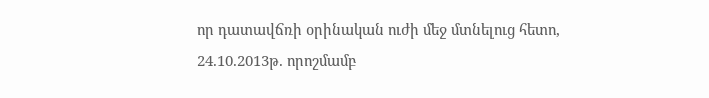որ դատավճռի օրինական ուժի մեջ մտնելուց հետո, 24.10.2013թ. որոշմամբ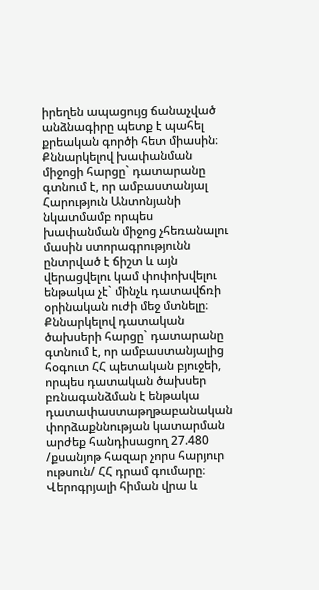իրեղեն ապացույց ճանաչված անձնագիրը պետք է պահել քրեական գործի հետ միասին։
Քննարկելով խափանման միջոցի հարցը` դատարանը գտնում է, որ ամբաստանյալ Հարություն Անտոնյանի նկատմամբ որպես խափանման միջոց չհեռանալու մասին ստորագրությունն ընտրված է ճիշտ և այն վերացվելու կամ փոփոխվելու ենթակա չէ` մինչև դատավճռի օրինական ուժի մեջ մտնելը։
Քննարկելով դատական ծախսերի հարցը` դատարանը գտնում է, որ ամբաստանյալից հօգուտ ՀՀ պետական բյուջեի, որպես դատական ծախսեր բռնագանձման է ենթակա դատափաստաթղթաբանական փորձաքննության կատարման արժեք հանդիսացող 27.480 /քսանյոթ հազար չորս հարյուր ութսուն/ ՀՀ դրամ գումարը։
Վերոգրյալի հիման վրա և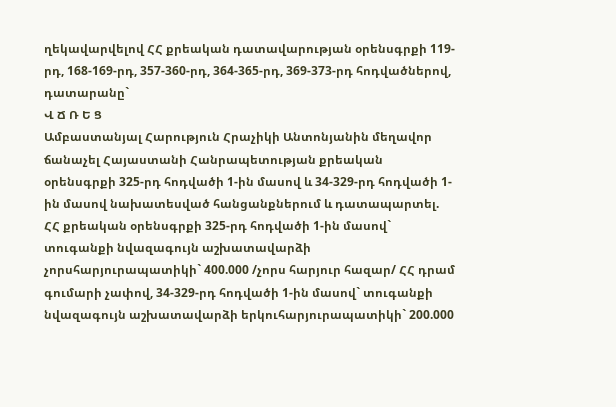ղեկավարվելով ՀՀ քրեական դատավարության օրենսգրքի 119-րդ, 168-169-րդ, 357-360-րդ, 364-365-րդ, 369-373-րդ հոդվածներով, դատարանը`
Վ Ճ Ռ Ե Ց
Ամբաստանյալ Հարություն Հրաչիկի Անտոնյանին մեղավոր ճանաչել Հայաստանի Հանրապետության քրեական օրենսգրքի 325-րդ հոդվածի 1-ին մասով և 34-329-րդ հոդվածի 1-ին մասով նախատեսված հանցանքներում և դատապարտել. ՀՀ քրեական օրենսգրքի 325-րդ հոդվածի 1-ին մասով` տուգանքի նվազագույն աշխատավարձի չորսհարյուրապատիկի` 400.000 /չորս հարյուր հազար/ ՀՀ դրամ գումարի չափով, 34-329-րդ հոդվածի 1-ին մասով` տուգանքի նվազագույն աշխատավարձի երկուհարյուրապատիկի` 200.000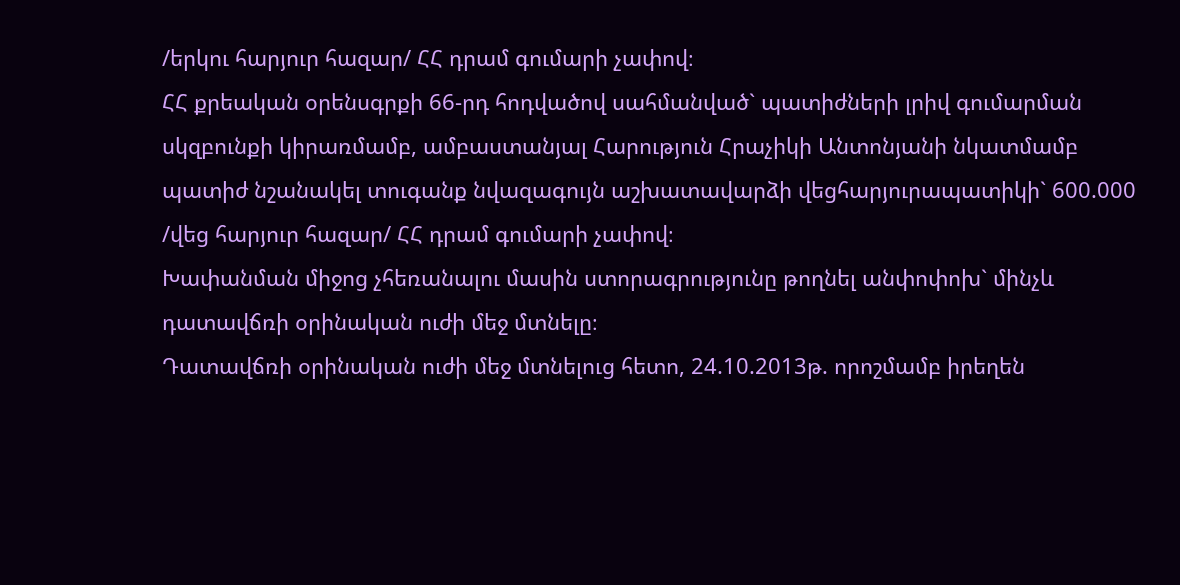/երկու հարյուր հազար/ ՀՀ դրամ գումարի չափով։
ՀՀ քրեական օրենսգրքի 66-րդ հոդվածով սահմանված` պատիժների լրիվ գումարման սկզբունքի կիրառմամբ, ամբաստանյալ Հարություն Հրաչիկի Անտոնյանի նկատմամբ պատիժ նշանակել տուգանք նվազագույն աշխատավարձի վեցհարյուրապատիկի` 600.000 /վեց հարյուր հազար/ ՀՀ դրամ գումարի չափով։
Խափանման միջոց չհեռանալու մասին ստորագրությունը թողնել անփոփոխ` մինչև դատավճռի օրինական ուժի մեջ մտնելը։
Դատավճռի օրինական ուժի մեջ մտնելուց հետո, 24.10.2013թ. որոշմամբ իրեղեն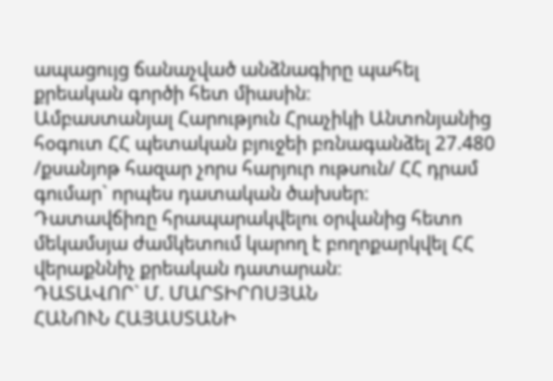ապացույց ճանաչված անձնագիրը պահել քրեական գործի հետ միասին։
Ամբաստանյալ Հարություն Հրաչիկի Անտոնյանից հօգուտ ՀՀ պետական բյուջեի բռնագանձել 27.480 /քսանյոթ հազար չորս հարյուր ութսուն/ ՀՀ դրամ գումար` որպես դատական ծախսեր։
Դատավճիռը հրապարակվելու օրվանից հետո մեկամսյա ժամկետում կարող է բողոքարկվել ՀՀ վերաքննիչ քրեական դատարան։
ԴԱՏԱՎՈՐ` Մ. ՄԱՐՏԻՐՈՍՅԱՆ
ՀԱՆՈՒՆ ՀԱՅԱՍՏԱՆԻ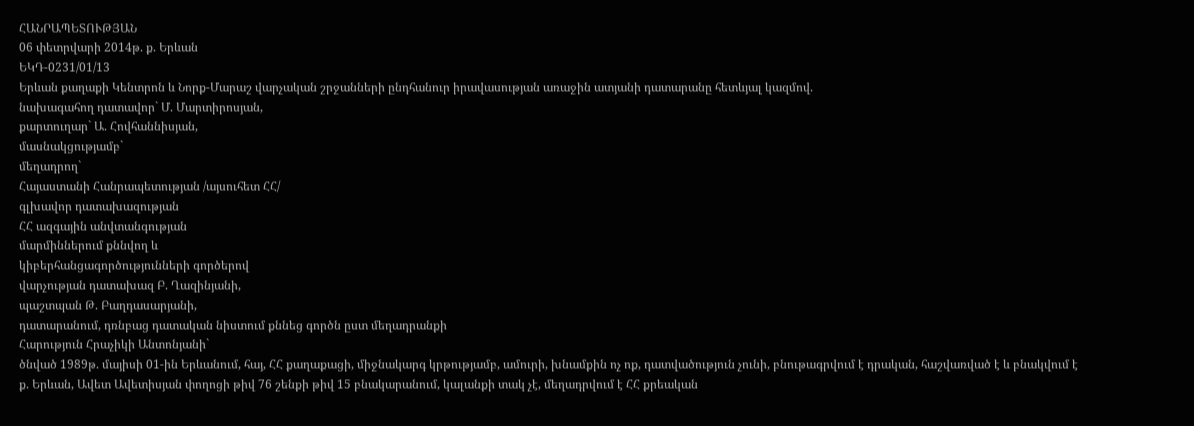ՀԱՆՐԱՊԵՏՈՒԹՅԱՆ
06 փետրվարի 2014թ. ք. Երևան
ԵԿԴ-0231/01/13
Երևան քաղաքի Կենտրոն և Նորք-Մարաշ վարչական շրջանների ընդհանուր իրավասության առաջին ատյանի դատարանը հետևյալ կազմով.
նախագահող դատավոր` Մ. Մարտիրոսյան,
քարտուղար` Ա. Հովհաննիսյան,
մասնակցությամբ`
մեղադրող`
Հայաստանի Հանրապետության /այսուհետ ՀՀ/
գլխավոր դատախազության
ՀՀ ազգային անվտանգության
մարմիններում քննվող և
կիբերհանցագործությունների գործերով
վարչության դատախազ Բ. Ղազինյանի,
պաշտպան Թ. Բաղդասարյանի,
դատարանում, դռնբաց դատական նիստում քննեց գործն ըստ մեղադրանքի
Հարություն Հրաչիկի Անտոնյանի`
ծնված 1989թ. մայիսի 01-ին Երևանում, հայ, ՀՀ քաղաքացի, միջնակարգ կրթությամբ, ամուրի, խնամքին ոչ ոք, դատվածություն չունի, բնութագրվում է դրական, հաշվառված է և բնակվում է ք. Երևան, Ավետ Ավետիսյան փողոցի թիվ 76 շենքի թիվ 15 բնակարանում, կալանքի տակ չէ, մեղադրվում է ՀՀ քրեական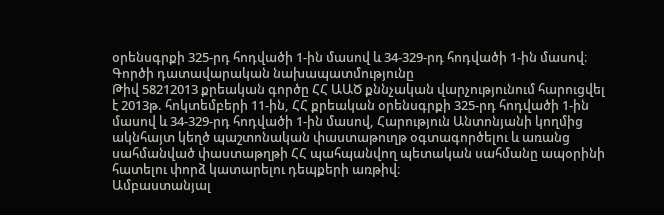օրենսգրքի 325-րդ հոդվածի 1-ին մասով և 34-329-րդ հոդվածի 1-ին մասով։
Գործի դատավարական նախապատմությունը
Թիվ 58212013 քրեական գործը ՀՀ ԱԱԾ քննչական վարչությունում հարուցվել է 2013թ. հոկտեմբերի 11-ին, ՀՀ քրեական օրենսգրքի 325-րդ հոդվածի 1-ին մասով և 34-329-րդ հոդվածի 1-ին մասով, Հարություն Անտոնյանի կողմից ակնհայտ կեղծ պաշտոնական փաստաթուղթ օգտագործելու և առանց սահմանված փաստաթղթի ՀՀ պահպանվող պետական սահմանը ապօրինի հատելու փորձ կատարելու դեպքերի առթիվ։
Ամբաստանյալ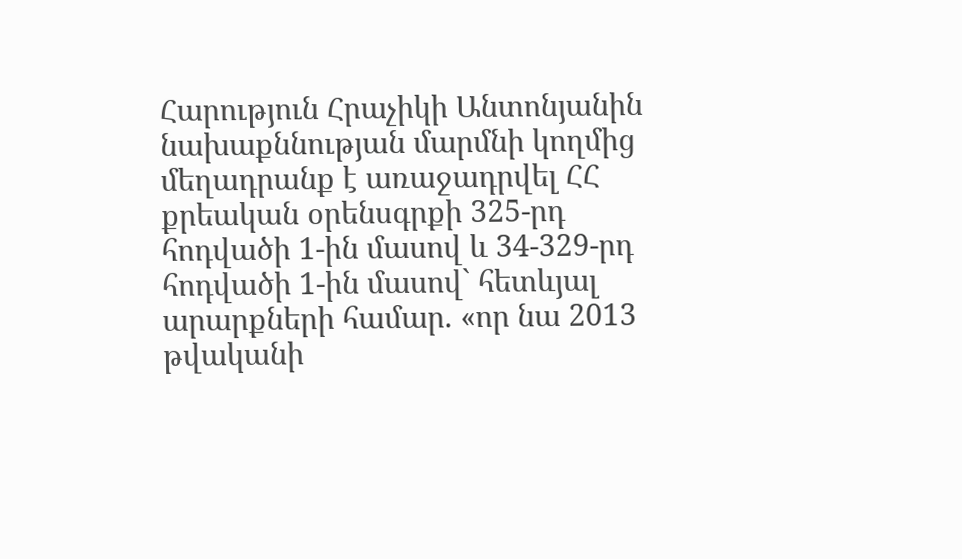Հարություն Հրաչիկի Անտոնյանին նախաքննության մարմնի կողմից մեղադրանք է առաջադրվել ՀՀ քրեական օրենսգրքի 325-րդ հոդվածի 1-ին մասով և 34-329-րդ հոդվածի 1-ին մասով` հետևյալ արարքների համար. «որ նա 2013 թվականի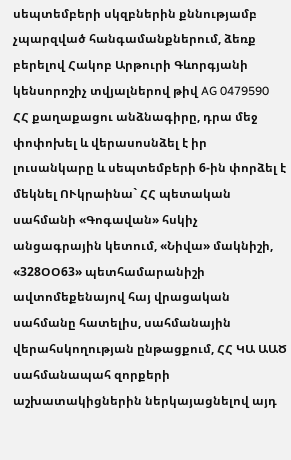սեպտեմբերի սկզբներին քննությամբ չպարզված հանգամանքներում, ձեռք բերելով Հակոբ Արթուրի Գևորգյանի կենսորոշիչ տվյալներով թիվ AG 0479590 ՀՀ քաղաքացու անձնագիրը, դրա մեջ փոփոխել և վերասոսնձել է իր լուսանկարը և սեպտեմբերի 6-ին փորձել է մեկնել ՈՒկրաինա` ՀՀ պետական սահմանի «Գոգավան» հսկիչ անցագրային կետում, «Նիվա» մակնիշի, «328ՕՕ63» պետհամարանիշի ավտոմեքենայով հայ վրացական սահմանը հատելիս, սահմանային վերահսկողության ընթացքում, ՀՀ ԿԱ ԱԱԾ սահմանապահ զորքերի աշխատակիցներին ներկայացնելով այդ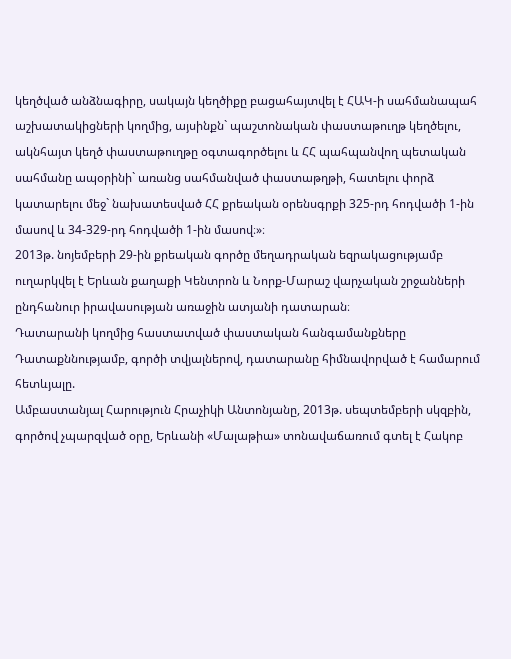կեղծված անձնագիրը, սակայն կեղծիքը բացահայտվել է ՀԱԿ-ի սահմանապահ աշխատակիցների կողմից, այսինքն` պաշտոնական փաստաթուղթ կեղծելու, ակնհայտ կեղծ փաստաթուղթը օգտագործելու և ՀՀ պահպանվող պետական սահմանը ապօրինի` առանց սահմանված փաստաթղթի, հատելու փորձ կատարելու մեջ` նախատեսված ՀՀ քրեական օրենսգրքի 325-րդ հոդվածի 1-ին մասով և 34-329-րդ հոդվածի 1-ին մասով։»։
2013թ. նոյեմբերի 29-ին քրեական գործը մեղադրական եզրակացությամբ ուղարկվել է Երևան քաղաքի Կենտրոն և Նորք-Մարաշ վարչական շրջանների ընդհանուր իրավասության առաջին ատյանի դատարան։
Դատարանի կողմից հաստատված փաստական հանգամանքները
Դատաքննությամբ, գործի տվյալներով, դատարանը հիմնավորված է համարում հետևյալը.
Ամբաստանյալ Հարություն Հրաչիկի Անտոնյանը, 2013թ. սեպտեմբերի սկզբին, գործով չպարզված օրը, Երևանի «Մալաթիա» տոնավաճառում գտել է Հակոբ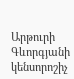Արթուրի Գևորգյանի կենսորոշիչ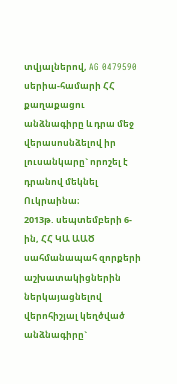տվյալներով, AG 0479590 սերիա-համարի ՀՀ քաղաքացու անձնագիրը և դրա մեջ վերասոսնձելով իր լուսանկարը` որոշել է դրանով մեկնել Ուկրաինա։
2013թ. սեպտեմբերի 6-ին, ՀՀ ԿԱ ԱԱԾ սահմանապահ զորքերի աշխատակիցներին ներկայացնելով վերոհիշյալ կեղծված անձնագիրը`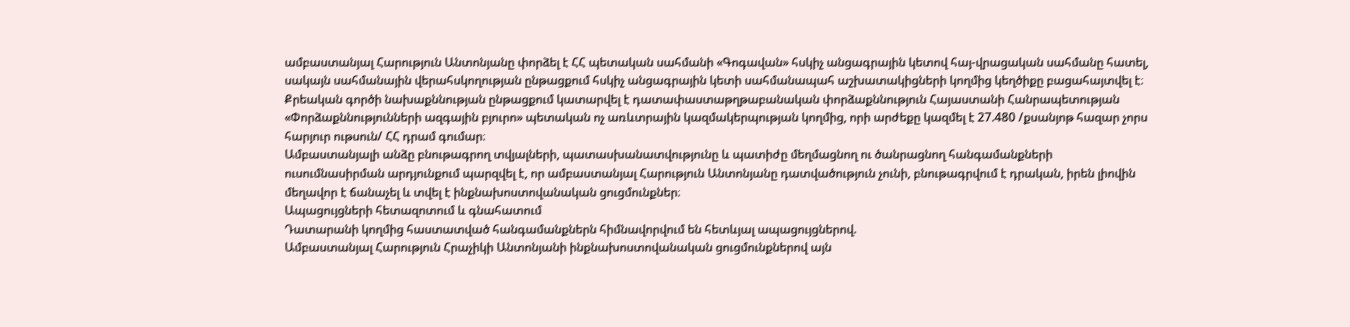ամբաստանյալ Հարություն Անտոնյանը փորձել է ՀՀ պետական սահմանի «Գոգավան» հսկիչ անցագրային կետով հայ-վրացական սահմանը հատել, սակայն սահմանային վերահսկողության ընթացքում հսկիչ անցագրային կետի սահմանապահ աշխատակիցների կողմից կեղծիքը բացահայտվել է։
Քրեական գործի նախաքննության ընթացքում կատարվել է դատափաստաթղթաբանական փորձաքննություն Հայաստանի Հանրապետության «Փորձաքննությունների ազգային բյուրո» պետական ոչ առևտրային կազմակերպության կողմից, որի արժեքը կազմել է 27.480 /քսանյոթ հազար չորս հարյուր ութսուն/ ՀՀ դրամ գումար։
Ամբաստանյալի անձը բնութագրող տվյալների, պատասխանատվությունը և պատիժը մեղմացնող ու ծանրացնող հանգամանքների ուսումնասիրման արդյունքում պարզվել է, որ ամբաստանյալ Հարություն Անտոնյանը դատվածություն չունի, բնութագրվում է դրական, իրեն լիովին մեղավոր է ճանաչել և տվել է ինքնախոստովանական ցուցմունքներ։
Ապացույցների հետազոտում և գնահատում
Դատարանի կողմից հաստատված հանգամանքներն հիմնավորվում են հետևյալ ապացույցներով.
Ամբաստանյալ Հարություն Հրաչիկի Անտոնյանի ինքնախոստովանական ցուցմունքներով այն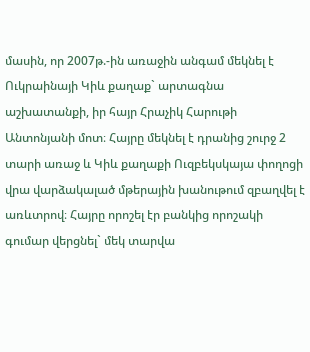մասին, որ 2007թ.-ին առաջին անգամ մեկնել է Ուկրաինայի Կիև քաղաք` արտագնա աշխատանքի, իր հայր Հրաչիկ Հարութի Անտոնյանի մոտ։ Հայրը մեկնել է դրանից շուրջ 2 տարի առաջ և Կիև քաղաքի Ուզբեկսկայա փողոցի վրա վարձակալած մթերային խանութում զբաղվել է առևտրով։ Հայրը որոշել էր բանկից որոշակի գումար վերցնել` մեկ տարվա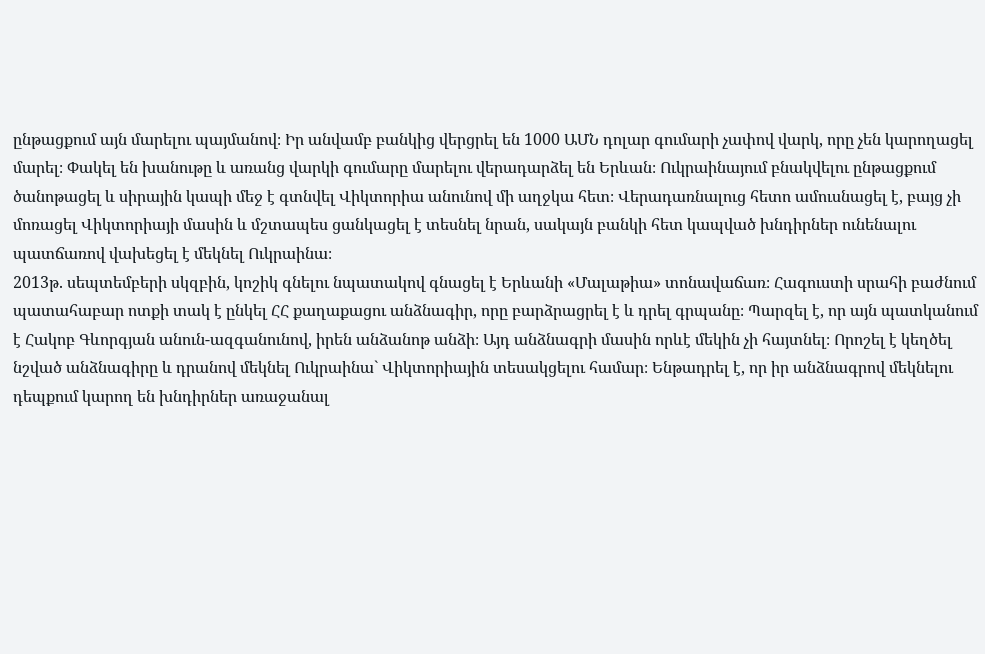ընթացքում այն մարելու պայմանով։ Իր անվամբ բանկից վերցրել են 1000 ԱՄՆ դոլար գումարի չափով վարկ, որը չեն կարողացել մարել։ Փակել են խանութը և առանց վարկի գումարը մարելու վերադարձել են Երևան։ Ուկրաինայում բնակվելու ընթացքում ծանոթացել և սիրային կապի մեջ է գտնվել Վիկտորիա անունով մի աղջկա հետ։ Վերադառնալուց հետո ամուսնացել է, բայց չի մոռացել Վիկտորիայի մասին և մշտապես ցանկացել է տեսնել նրան, սակայն բանկի հետ կապված խնդիրներ ունենալու պատճառով վախեցել է մեկնել Ուկրաինա։
2013թ. սեպտեմբերի սկզբին, կոշիկ գնելու նպատակով գնացել է Երևանի «Մալաթիա» տոնավաճառ։ Հագուստի սրահի բաժնում պատահաբար ոտքի տակ է ընկել ՀՀ քաղաքացու անձնագիր, որը բարձրացրել է և դրել գրպանը։ Պարզել է, որ այն պատկանում է Հակոբ Գևորգյան անուն-ազգանունով, իրեն անձանոթ անձի։ Այդ անձնագրի մասին որևէ մեկին չի հայտնել։ Որոշել է կեղծել նշված անձնագիրը և դրանով մեկնել Ուկրաինա` Վիկտորիային տեսակցելու համար։ Ենթադրել է, որ իր անձնագրով մեկնելու դեպքում կարող են խնդիրներ առաջանալ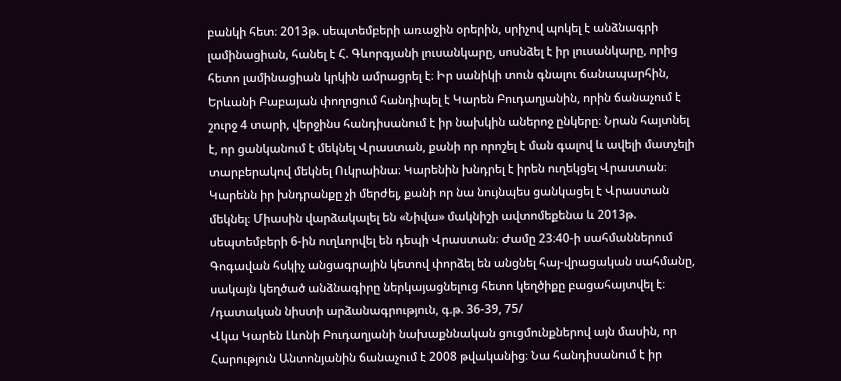բանկի հետ։ 2013թ. սեպտեմբերի առաջին օրերին, սրիչով պոկել է անձնագրի լամինացիան, հանել է Հ. Գևորգյանի լուսանկարը, սոսնձել է իր լուսանկարը, որից հետո լամինացիան կրկին ամրացրել է։ Իր սանիկի տուն գնալու ճանապարհին, Երևանի Բաբայան փողոցում հանդիպել է Կարեն Բուդաղյանին, որին ճանաչում է շուրջ 4 տարի, վերջինս հանդիսանում է իր նախկին աներոջ ընկերը։ Նրան հայտնել է, որ ցանկանում է մեկնել Վրաստան, քանի որ որոշել է ման գալով և ավելի մատչելի տարբերակով մեկնել Ուկրաինա։ Կարենին խնդրել է իրեն ուղեկցել Վրաստան։ Կարենն իր խնդրանքը չի մերժել, քանի որ նա նույնպես ցանկացել է Վրաստան մեկնել։ Միասին վարձակալել են «Նիվա» մակնիշի ավտոմեքենա և 2013թ. սեպտեմբերի 6-ին ուղևորվել են դեպի Վրաստան։ Ժամը 23։40-ի սահմաններում Գոգավան հսկիչ անցագրային կետով փորձել են անցնել հայ-վրացական սահմանը, սակայն կեղծած անձնագիրը ներկայացնելուց հետո կեղծիքը բացահայտվել է։
/դատական նիստի արձանագրություն, գ.թ. 36-39, 75/
Վկա Կարեն Լևոնի Բուդաղյանի նախաքննական ցուցմունքներով այն մասին, որ Հարություն Անտոնյանին ճանաչում է 2008 թվականից։ Նա հանդիսանում է իր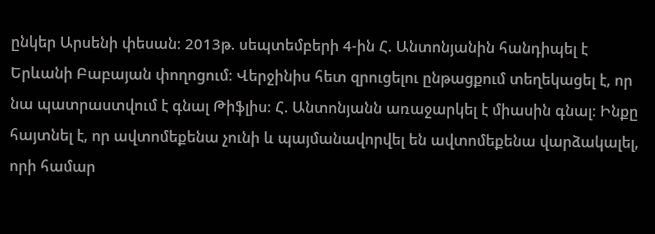ընկեր Արսենի փեսան։ 2013թ. սեպտեմբերի 4-ին Հ. Անտոնյանին հանդիպել է Երևանի Բաբայան փողոցում։ Վերջինիս հետ զրուցելու ընթացքում տեղեկացել է, որ նա պատրաստվում է գնալ Թիֆլիս։ Հ. Անտոնյանն առաջարկել է միասին գնալ։ Ինքը հայտնել է, որ ավտոմեքենա չունի և պայմանավորվել են ավտոմեքենա վարձակալել, որի համար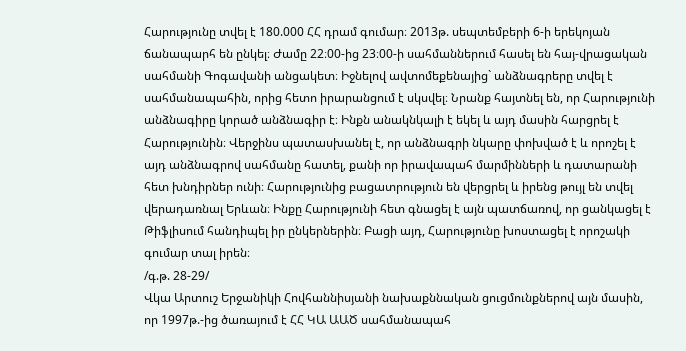Հարությունը տվել է 180.000 ՀՀ դրամ գումար։ 2013թ. սեպտեմբերի 6-ի երեկոյան ճանապարհ են ընկել։ Ժամը 22։00-ից 23։00-ի սահմաններում հասել են հայ-վրացական սահմանի Գոգավանի անցակետ։ Իջնելով ավտոմեքենայից` անձնագրերը տվել է սահմանապահին, որից հետո իրարանցում է սկսվել։ Նրանք հայտնել են, որ Հարությունի անձնագիրը կորած անձնագիր է։ Ինքն անակնկալի է եկել և այդ մասին հարցրել է Հարությունին։ Վերջինս պատասխանել է, որ անձնագրի նկարը փոխված է և որոշել է այդ անձնագրով սահմանը հատել, քանի որ իրավապահ մարմինների և դատարանի հետ խնդիրներ ունի։ Հարությունից բացատրություն են վերցրել և իրենց թույլ են տվել վերադառնալ Երևան։ Ինքը Հարությունի հետ գնացել է այն պատճառով, որ ցանկացել է Թիֆլիսում հանդիպել իր ընկերներին։ Բացի այդ, Հարությունը խոստացել է որոշակի գումար տալ իրեն։
/գ.թ. 28-29/
Վկա Արտուշ Երջանիկի Հովհաննիսյանի նախաքննական ցուցմունքներով այն մասին, որ 1997թ.-ից ծառայում է ՀՀ ԿԱ ԱԱԾ սահմանապահ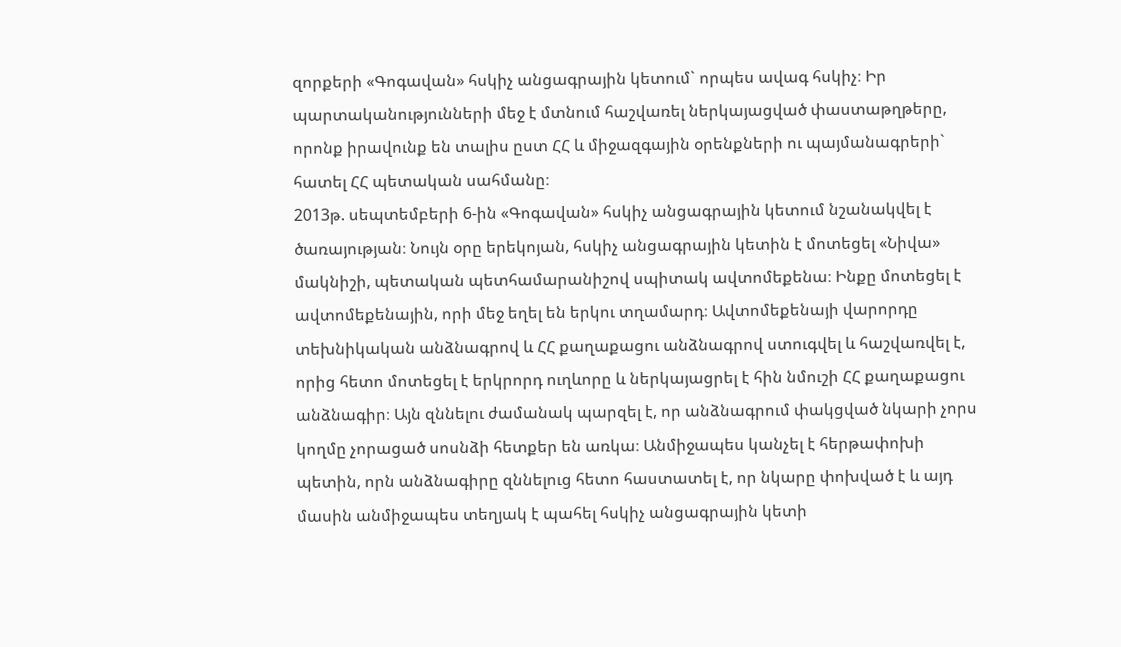զորքերի «Գոգավան» հսկիչ անցագրային կետում` որպես ավագ հսկիչ։ Իր պարտականությունների մեջ է մտնում հաշվառել ներկայացված փաստաթղթերը, որոնք իրավունք են տալիս ըստ ՀՀ և միջազգային օրենքների ու պայմանագրերի` հատել ՀՀ պետական սահմանը։
2013թ. սեպտեմբերի 6-ին «Գոգավան» հսկիչ անցագրային կետում նշանակվել է ծառայության։ Նույն օրը երեկոյան, հսկիչ անցագրային կետին է մոտեցել «Նիվա» մակնիշի, պետական պետհամարանիշով սպիտակ ավտոմեքենա։ Ինքը մոտեցել է ավտոմեքենային, որի մեջ եղել են երկու տղամարդ։ Ավտոմեքենայի վարորդը տեխնիկական անձնագրով և ՀՀ քաղաքացու անձնագրով ստուգվել և հաշվառվել է, որից հետո մոտեցել է երկրորդ ուղևորը և ներկայացրել է հին նմուշի ՀՀ քաղաքացու անձնագիր։ Այն զննելու ժամանակ պարզել է, որ անձնագրում փակցված նկարի չորս կողմը չորացած սոսնձի հետքեր են առկա։ Անմիջապես կանչել է հերթափոխի պետին, որն անձնագիրը զննելուց հետո հաստատել է, որ նկարը փոխված է և այդ մասին անմիջապես տեղյակ է պահել հսկիչ անցագրային կետի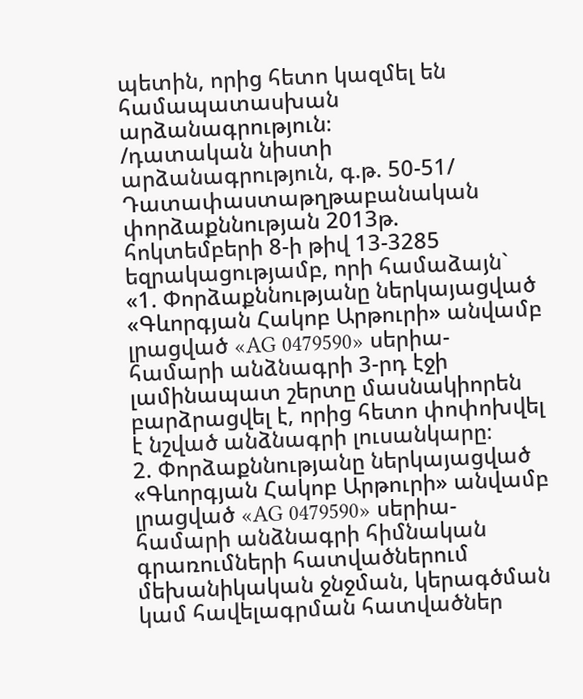պետին, որից հետո կազմել են համապատասխան արձանագրություն։
/դատական նիստի արձանագրություն, գ.թ. 50-51/
Դատափաստաթղթաբանական փորձաքննության 2013թ. հոկտեմբերի 8-ի թիվ 13-3285 եզրակացությամբ, որի համաձայն`
«1. Փորձաքննությանը ներկայացված «Գևորգյան Հակոբ Արթուրի» անվամբ լրացված «AG 0479590» սերիա-համարի անձնագրի 3-րդ էջի լամինապատ շերտը մասնակիորեն բարձրացվել է, որից հետո փոփոխվել է նշված անձնագրի լուսանկարը։
2. Փորձաքննությանը ներկայացված «Գևորգյան Հակոբ Արթուրի» անվամբ լրացված «AG 0479590» սերիա-համարի անձնագրի հիմնական գրառումների հատվածներում մեխանիկական ջնջման, կերագծման կամ հավելագրման հատվածներ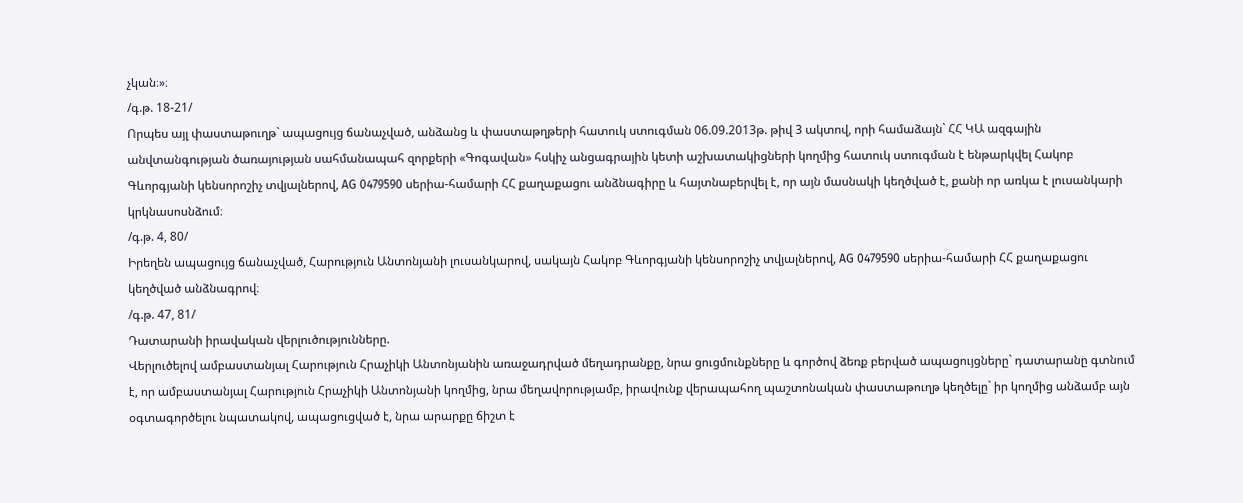չկան։»։
/գ.թ. 18-21/
Որպես այլ փաստաթուղթ` ապացույց ճանաչված, անձանց և փաստաթղթերի հատուկ ստուգման 06.09.2013թ. թիվ 3 ակտով, որի համաձայն` ՀՀ ԿԱ ազգային անվտանգության ծառայության սահմանապահ զորքերի «Գոգավան» հսկիչ անցագրային կետի աշխատակիցների կողմից հատուկ ստուգման է ենթարկվել Հակոբ Գևորգյանի կենսորոշիչ տվյալներով, AG 0479590 սերիա-համարի ՀՀ քաղաքացու անձնագիրը և հայտնաբերվել է, որ այն մասնակի կեղծված է, քանի որ առկա է լուսանկարի կրկնասոսնձում։
/գ.թ. 4, 80/
Իրեղեն ապացույց ճանաչված, Հարություն Անտոնյանի լուսանկարով, սակայն Հակոբ Գևորգյանի կենսորոշիչ տվյալներով, AG 0479590 սերիա-համարի ՀՀ քաղաքացու կեղծված անձնագրով։
/գ.թ. 47, 81/
Դատարանի իրավական վերլուծությունները.
Վերլուծելով ամբաստանյալ Հարություն Հրաչիկի Անտոնյանին առաջադրված մեղադրանքը, նրա ցուցմունքները և գործով ձեռք բերված ապացույցները` դատարանը գտնում է, որ ամբաստանյալ Հարություն Հրաչիկի Անտոնյանի կողմից, նրա մեղավորությամբ, իրավունք վերապահող պաշտոնական փաստաթուղթ կեղծելը` իր կողմից անձամբ այն օգտագործելու նպատակով, ապացուցված է, նրա արարքը ճիշտ է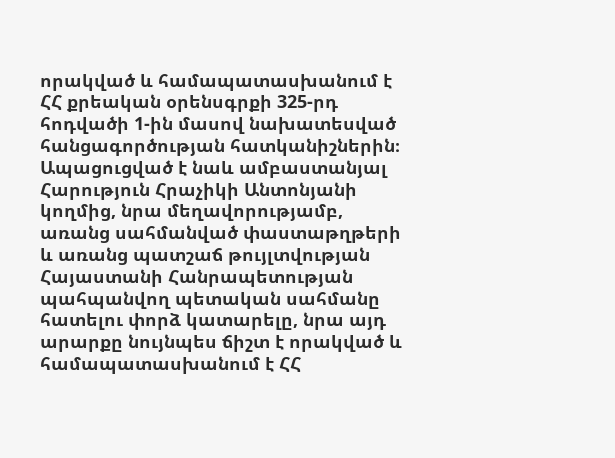որակված և համապատասխանում է ՀՀ քրեական օրենսգրքի 325-րդ հոդվածի 1-ին մասով նախատեսված հանցագործության հատկանիշներին։
Ապացուցված է նաև ամբաստանյալ Հարություն Հրաչիկի Անտոնյանի կողմից, նրա մեղավորությամբ, առանց սահմանված փաստաթղթերի և առանց պատշաճ թույլտվության Հայաստանի Հանրապետության պահպանվող պետական սահմանը հատելու փորձ կատարելը, նրա այդ արարքը նույնպես ճիշտ է որակված և համապատասխանում է ՀՀ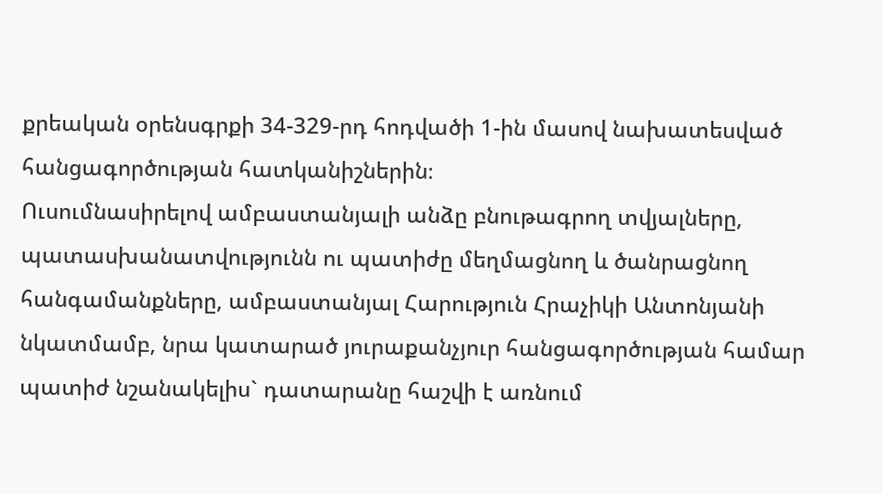քրեական օրենսգրքի 34-329-րդ հոդվածի 1-ին մասով նախատեսված հանցագործության հատկանիշներին։
Ուսումնասիրելով ամբաստանյալի անձը բնութագրող տվյալները, պատասխանատվությունն ու պատիժը մեղմացնող և ծանրացնող հանգամանքները, ամբաստանյալ Հարություն Հրաչիկի Անտոնյանի նկատմամբ, նրա կատարած յուրաքանչյուր հանցագործության համար պատիժ նշանակելիս` դատարանը հաշվի է առնում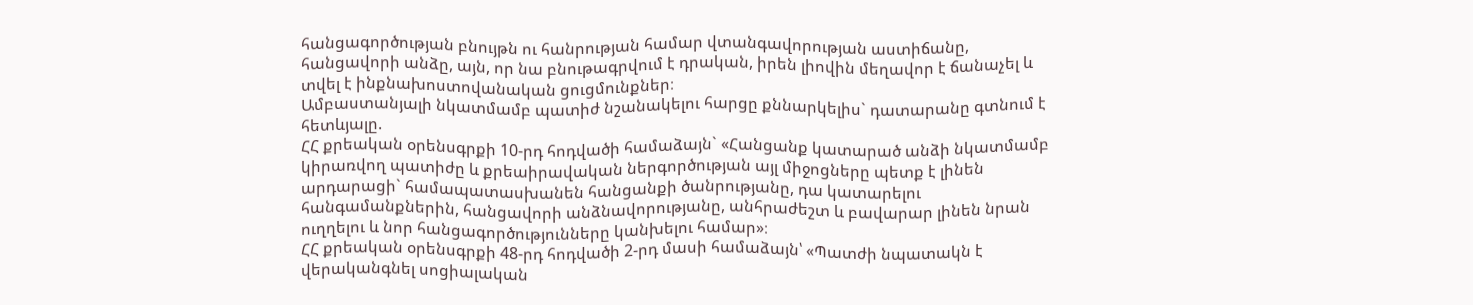հանցագործության բնույթն ու հանրության համար վտանգավորության աստիճանը, հանցավորի անձը, այն, որ նա բնութագրվում է դրական, իրեն լիովին մեղավոր է ճանաչել և տվել է ինքնախոստովանական ցուցմունքներ։
Ամբաստանյալի նկատմամբ պատիժ նշանակելու հարցը քննարկելիս` դատարանը գտնում է հետևյալը.
ՀՀ քրեական օրենսգրքի 10-րդ հոդվածի համաձայն` «Հանցանք կատարած անձի նկատմամբ կիրառվող պատիժը և քրեաիրավական ներգործության այլ միջոցները պետք է լինեն արդարացի` համապատասխանեն հանցանքի ծանրությանը, դա կատարելու հանգամանքներին, հանցավորի անձնավորությանը, անհրաժեշտ և բավարար լինեն նրան ուղղելու և նոր հանցագործությունները կանխելու համար»։
ՀՀ քրեական օրենսգրքի 48-րդ հոդվածի 2-րդ մասի համաձայն՝ «Պատժի նպատակն է վերականգնել սոցիալական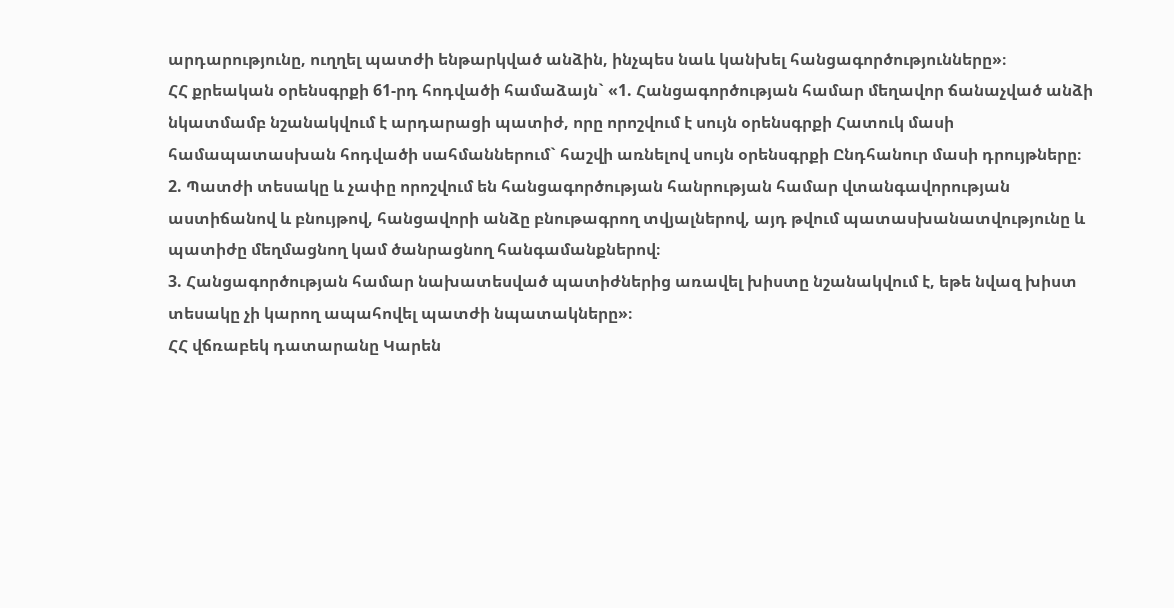արդարությունը, ուղղել պատժի ենթարկված անձին, ինչպես նաև կանխել հանցագործությունները»։
ՀՀ քրեական օրենսգրքի 61-րդ հոդվածի համաձայն` «1. Հանցագործության համար մեղավոր ճանաչված անձի նկատմամբ նշանակվում է արդարացի պատիժ, որը որոշվում է սույն օրենսգրքի Հատուկ մասի համապատասխան հոդվածի սահմաններում` հաշվի առնելով սույն օրենսգրքի Ընդհանուր մասի դրույթները։
2. Պատժի տեսակը և չափը որոշվում են հանցագործության հանրության համար վտանգավորության աստիճանով և բնույթով, հանցավորի անձը բնութագրող տվյալներով, այդ թվում պատասխանատվությունը և պատիժը մեղմացնող կամ ծանրացնող հանգամանքներով։
3. Հանցագործության համար նախատեսված պատիժներից առավել խիստը նշանակվում է, եթե նվազ խիստ տեսակը չի կարող ապահովել պատժի նպատակները»։
ՀՀ վճռաբեկ դատարանը Կարեն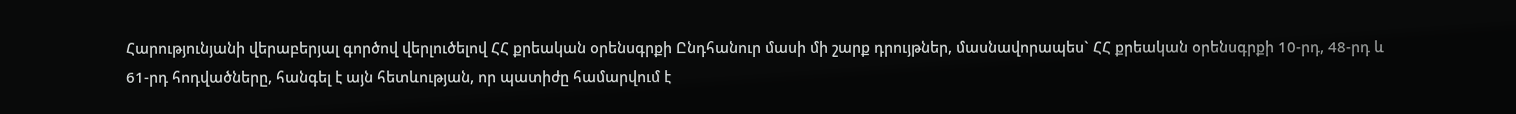Հարությունյանի վերաբերյալ գործով վերլուծելով ՀՀ քրեական օրենսգրքի Ընդհանուր մասի մի շարք դրույթներ, մասնավորապես` ՀՀ քրեական օրենսգրքի 10-րդ, 48-րդ և 61-րդ հոդվածները, հանգել է այն հետևության, որ պատիժը համարվում է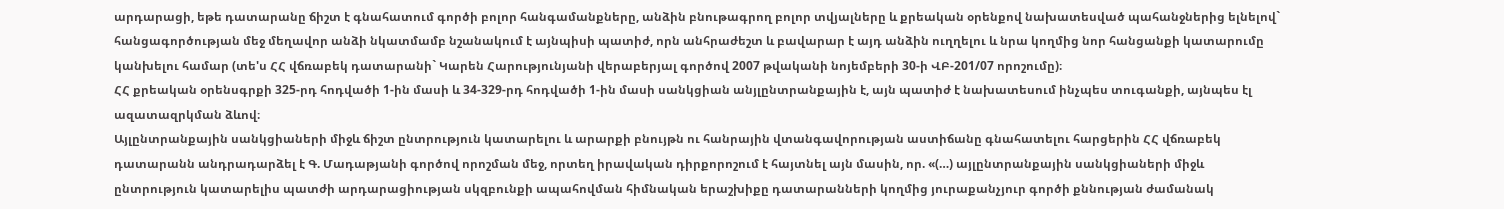արդարացի, եթե դատարանը ճիշտ է գնահատում գործի բոլոր հանգամանքները, անձին բնութագրող բոլոր տվյալները և քրեական օրենքով նախատեսված պահանջներից ելնելով` հանցագործության մեջ մեղավոր անձի նկատմամբ նշանակում է այնպիսի պատիժ, որն անհրաժեշտ և բավարար է այդ անձին ուղղելու և նրա կողմից նոր հանցանքի կատարումը կանխելու համար (տե'ս ՀՀ վճռաբեկ դատարանի` Կարեն Հարությունյանի վերաբերյալ գործով 2007 թվականի նոյեմբերի 30-ի ՎԲ-201/07 որոշումը)։
ՀՀ քրեական օրենսգրքի 325-րդ հոդվածի 1-ին մասի և 34-329-րդ հոդվածի 1-ին մասի սանկցիան անյլընտրանքային է, այն պատիժ է նախատեսում ինչպես տուգանքի, այնպես էլ ազատազրկման ձևով։
Այլընտրանքային սանկցիաների միջև ճիշտ ընտրություն կատարելու և արարքի բնույթն ու հանրային վտանգավորության աստիճանը գնահատելու հարցերին ՀՀ վճռաբեկ դատարանն անդրադարձել է Գ. Մադաթյանի գործով որոշման մեջ, որտեղ իրավական դիրքորոշում է հայտնել այն մասին, որ. «(…) այլընտրանքային սանկցիաների միջև ընտրություն կատարելիս պատժի արդարացիության սկզբունքի ապահովման հիմնական երաշխիքը դատարանների կողմից յուրաքանչյուր գործի քննության ժամանակ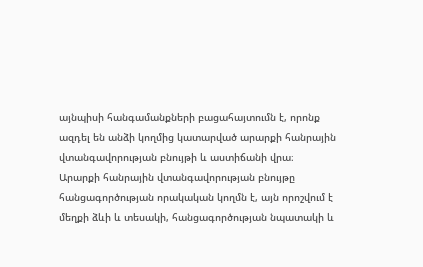այնպիսի հանգամանքների բացահայտումն է, որոնք ազդել են անձի կողմից կատարված արարքի հանրային վտանգավորության բնույթի և աստիճանի վրա։
Արարքի հանրային վտանգավորության բնույթը հանցագործության որակական կողմն է, այն որոշվում է մեղքի ձևի և տեսակի, հանցագործության նպատակի և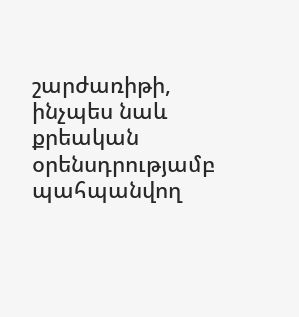շարժառիթի, ինչպես նաև քրեական օրենսդրությամբ պահպանվող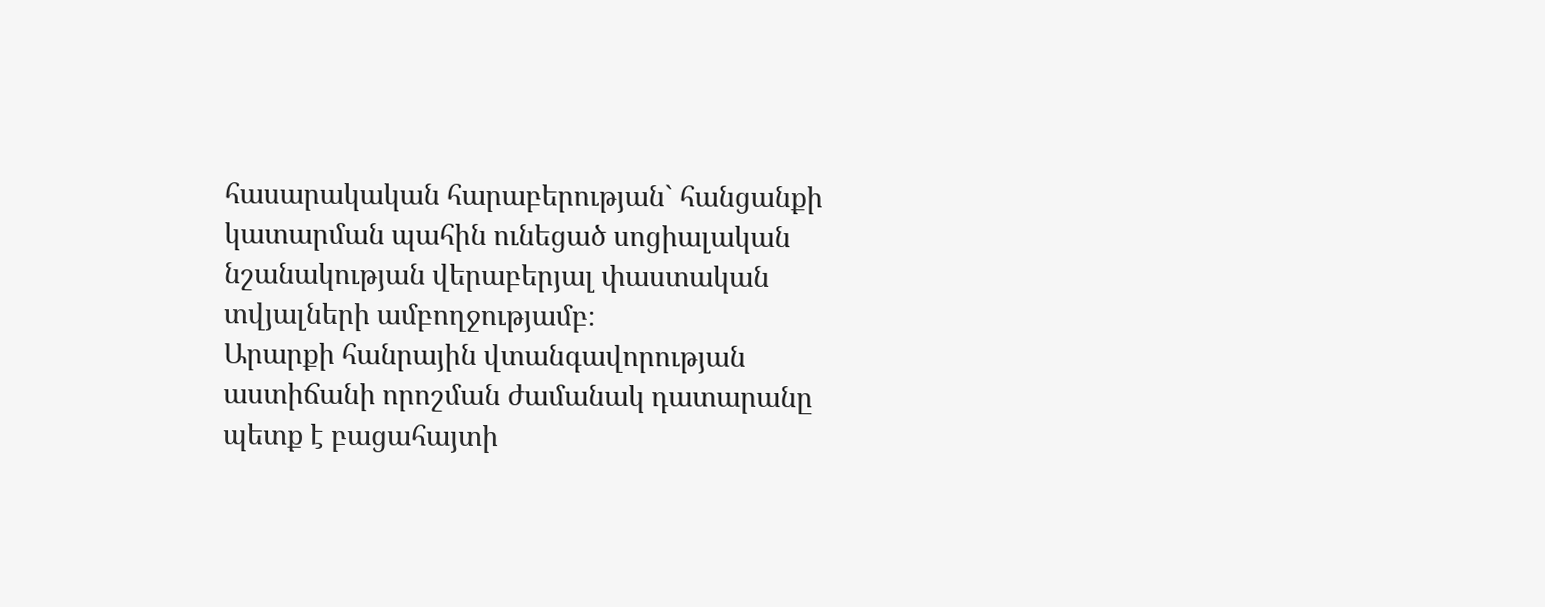հասարակական հարաբերության` հանցանքի կատարման պահին ունեցած սոցիալական նշանակության վերաբերյալ փաստական տվյալների ամբողջությամբ։
Արարքի հանրային վտանգավորության աստիճանի որոշման ժամանակ դատարանը պետք է բացահայտի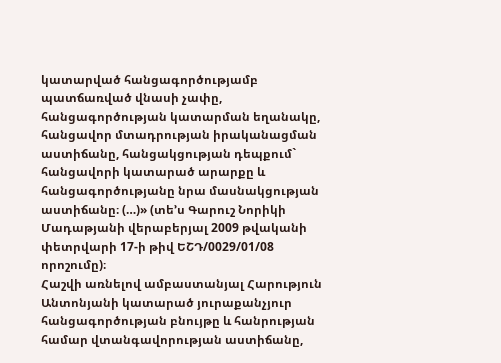կատարված հանցագործությամբ պատճառված վնասի չափը, հանցագործության կատարման եղանակը, հանցավոր մտադրության իրականացման աստիճանը, հանցակցության դեպքում` հանցավորի կատարած արարքը և հանցագործությանը նրա մասնակցության աստիճանը։ (…)» (տե’ս Գարուշ Նորիկի Մադաթյանի վերաբերյալ 2009 թվականի փետրվարի 17-ի թիվ ԵՇԴ/0029/01/08 որոշումը)։
Հաշվի առնելով ամբաստանյալ Հարություն Անտոնյանի կատարած յուրաքանչյուր հանցագործության բնույթը և հանրության համար վտանգավորության աստիճանը,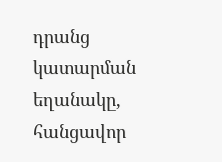դրանց կատարման եղանակը, հանցավոր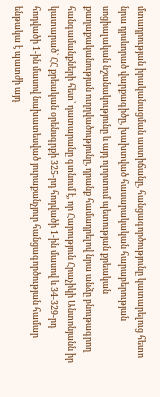մտադրության իրականացման աստիճանը, հանցագործությունը կատարելուց հետո նրա դրսևորած վարքագիծը, խախտված հասարակական հարաբերության սոցիալական նշանակությունը և այդ ոլորտում պետության քրեական քաղաքականության ուղղվածությունը, դրանք համադրելով նրա անձը բնութագրող հանգամանքների հետ՝ դատարանը գտնում է, որ Հարություն Հրաչիկի Անտոնյանն իր կատարած` ՀՀ քրեական օրենսգրքի 325-րդ հոդվածի 1-ին մասով և 34-329-րդ հոդվածի 1-ին մասով նախատեսված յուրաքանչյուր հանցագործության համար ենթակա է պատժի այդ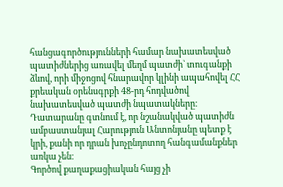հանցագործությունների համար նախատեսված պատիժներից առավել մեղմ պատժի` տուգանքի ձևով, որի միջոցով հնարավոր կլինի ապահովել ՀՀ քրեական օրենսգրքի 48-րդ հոդվածով նախատեսված պատժի նպատակները։
Դատարանը գտնում է, որ նշանակված պատիժն ամբաստանյալ Հարություն Անտոնյանը պետք է կրի, քանի որ դրան խոչընդոտող հանգամանքներ առկա չեն։
Գործով քաղաքացիական հայց չի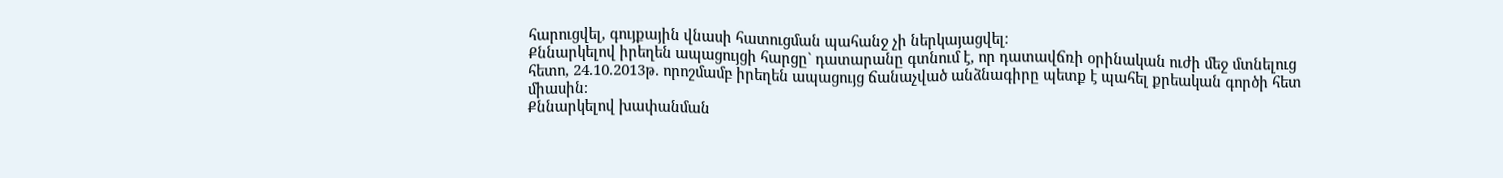հարուցվել, գույքային վնասի հատուցման պահանջ չի ներկայացվել։
Քննարկելով իրեղեն ապացույցի հարցը` դատարանը գտնում է, որ դատավճռի օրինական ուժի մեջ մտնելուց հետո, 24.10.2013թ. որոշմամբ իրեղեն ապացույց ճանաչված անձնագիրը պետք է պահել քրեական գործի հետ միասին։
Քննարկելով խափանման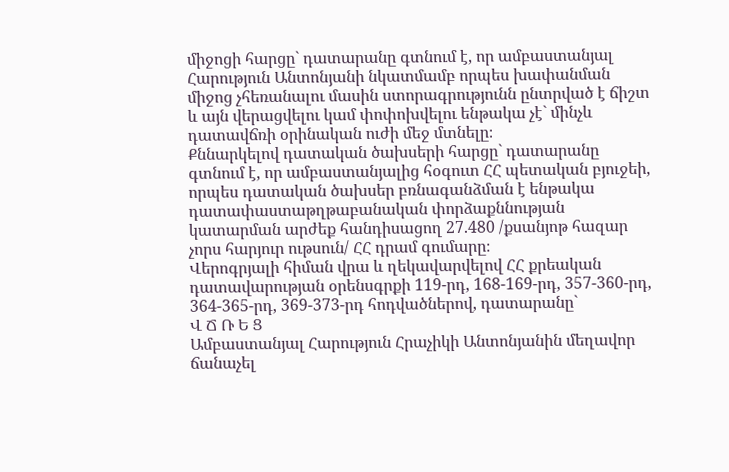միջոցի հարցը` դատարանը գտնում է, որ ամբաստանյալ Հարություն Անտոնյանի նկատմամբ որպես խափանման միջոց չհեռանալու մասին ստորագրությունն ընտրված է ճիշտ և այն վերացվելու կամ փոփոխվելու ենթակա չէ` մինչև դատավճռի օրինական ուժի մեջ մտնելը։
Քննարկելով դատական ծախսերի հարցը` դատարանը գտնում է, որ ամբաստանյալից հօգուտ ՀՀ պետական բյուջեի, որպես դատական ծախսեր բռնագանձման է ենթակա դատափաստաթղթաբանական փորձաքննության կատարման արժեք հանդիսացող 27.480 /քսանյոթ հազար չորս հարյուր ութսուն/ ՀՀ դրամ գումարը։
Վերոգրյալի հիման վրա և ղեկավարվելով ՀՀ քրեական դատավարության օրենսգրքի 119-րդ, 168-169-րդ, 357-360-րդ, 364-365-րդ, 369-373-րդ հոդվածներով, դատարանը`
Վ Ճ Ռ Ե Ց
Ամբաստանյալ Հարություն Հրաչիկի Անտոնյանին մեղավոր ճանաչել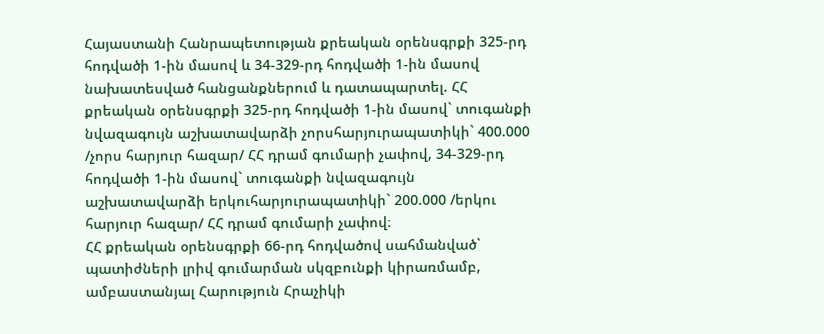Հայաստանի Հանրապետության քրեական օրենսգրքի 325-րդ հոդվածի 1-ին մասով և 34-329-րդ հոդվածի 1-ին մասով նախատեսված հանցանքներում և դատապարտել. ՀՀ քրեական օրենսգրքի 325-րդ հոդվածի 1-ին մասով` տուգանքի նվազագույն աշխատավարձի չորսհարյուրապատիկի` 400.000 /չորս հարյուր հազար/ ՀՀ դրամ գումարի չափով, 34-329-րդ հոդվածի 1-ին մասով` տուգանքի նվազագույն աշխատավարձի երկուհարյուրապատիկի` 200.000 /երկու հարյուր հազար/ ՀՀ դրամ գումարի չափով։
ՀՀ քրեական օրենսգրքի 66-րդ հոդվածով սահմանված` պատիժների լրիվ գումարման սկզբունքի կիրառմամբ, ամբաստանյալ Հարություն Հրաչիկի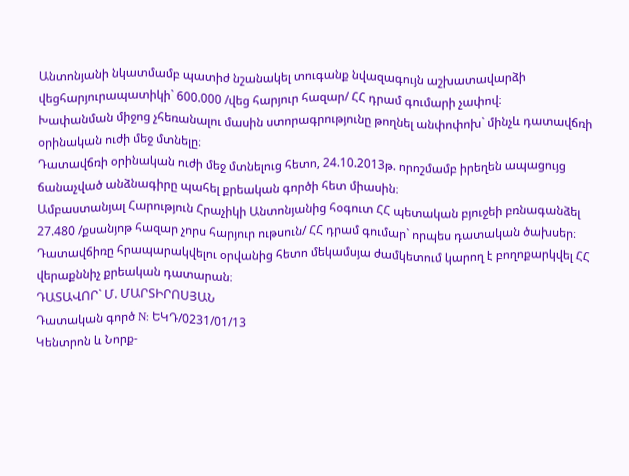Անտոնյանի նկատմամբ պատիժ նշանակել տուգանք նվազագույն աշխատավարձի վեցհարյուրապատիկի` 600.000 /վեց հարյուր հազար/ ՀՀ դրամ գումարի չափով։
Խափանման միջոց չհեռանալու մասին ստորագրությունը թողնել անփոփոխ` մինչև դատավճռի օրինական ուժի մեջ մտնելը։
Դատավճռի օրինական ուժի մեջ մտնելուց հետո, 24.10.2013թ. որոշմամբ իրեղեն ապացույց ճանաչված անձնագիրը պահել քրեական գործի հետ միասին։
Ամբաստանյալ Հարություն Հրաչիկի Անտոնյանից հօգուտ ՀՀ պետական բյուջեի բռնագանձել 27.480 /քսանյոթ հազար չորս հարյուր ութսուն/ ՀՀ դրամ գումար` որպես դատական ծախսեր։
Դատավճիռը հրապարակվելու օրվանից հետո մեկամսյա ժամկետում կարող է բողոքարկվել ՀՀ վերաքննիչ քրեական դատարան։
ԴԱՏԱՎՈՐ` Մ. ՄԱՐՏԻՐՈՍՅԱՆ
Դատական գործ N: ԵԿԴ/0231/01/13
Կենտրոն և Նորք-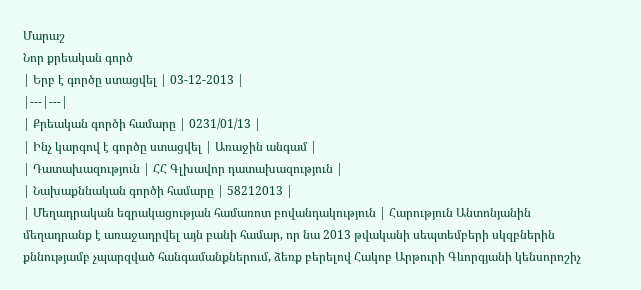Մարաշ
Նոր քրեական գործ
| Երբ է գործը ստացվել | 03-12-2013 |
|---|---|
| Քրեական գործի համարը | 0231/01/13 |
| Ինչ կարգով է գործը ստացվել | Առաջին անգամ |
| Դատախազություն | ՀՀ Գլխավոր դատախազություն |
| Նախաքննական գործի համարը | 58212013 |
| Մեղադրական եզրակացության համառոտ բովանդակություն | Հարություն Անտոնյանին մեղադրանք է առաջադրվել այն բանի համար, որ նա 2013 թվականի սեպտեմբերի սկզբներին քննությամբ չպարզված հանգամանքներում, ձեռք բերելով Հակոբ Արթուրի Գևորգյանի կենսորոշիչ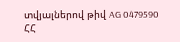տվյալներով թիվ AG 0479590 ՀՀ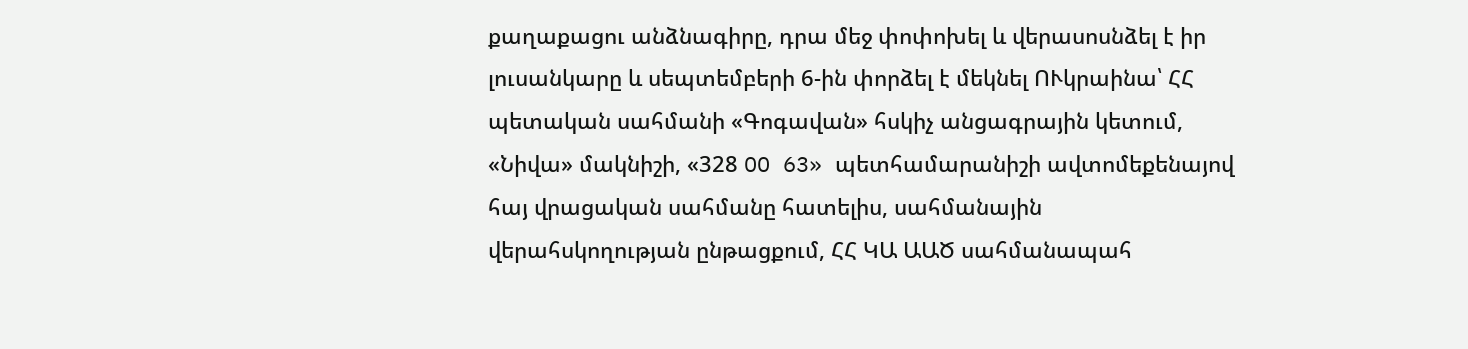քաղաքացու անձնագիրը, դրա մեջ փոփոխել և վերասոսնձել է իր լուսանկարը և սեպտեմբերի 6-ին փորձել է մեկնել ՈՒկրաինա՝ ՀՀ պետական սահմանի «Գոգավան» հսկիչ անցագրային կետում, «Նիվա» մակնիշի, «328 OO 63» պետհամարանիշի ավտոմեքենայով հայ վրացական սահմանը հատելիս, սահմանային վերահսկողության ընթացքում, ՀՀ ԿԱ ԱԱԾ սահմանապահ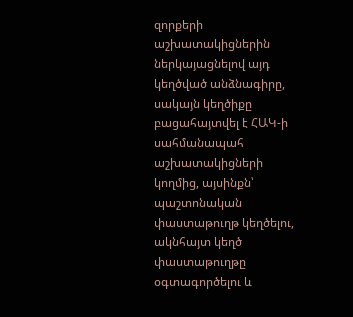զորքերի աշխատակիցներին ներկայացնելով այդ կեղծված անձնագիրը, սակայն կեղծիքը բացահայտվել է ՀԱԿ-ի սահմանապահ աշխատակիցների կողմից, այսինքն՝ պաշտոնական փաստաթուղթ կեղծելու, ակնհայտ կեղծ փաստաթուղթը օգտագործելու և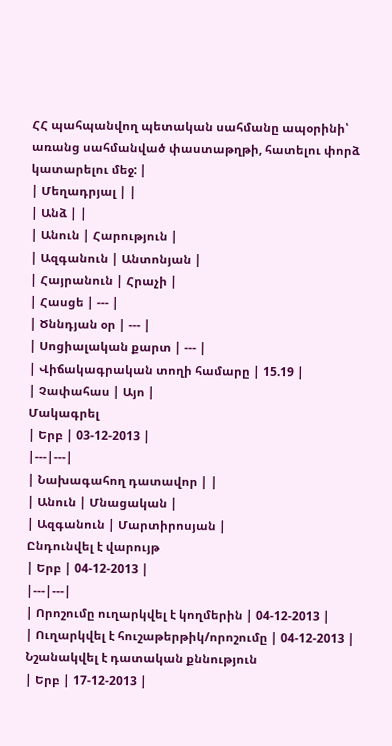ՀՀ պահպանվող պետական սահմանը ապօրինի՝ առանց սահմանված փաստաթղթի, հատելու փորձ կատարելու մեջ: |
| Մեղադրյալ | |
| Անձ | |
| Անուն | Հարություն |
| Ազգանուն | Անտոնյան |
| Հայրանուն | Հրաչի |
| Հասցե | --- |
| Ծննդյան օր | --- |
| Սոցիալական քարտ | --- |
| Վիճակագրական տողի համարը | 15.19 |
| Չափահաս | Այո |
Մակագրել
| Երբ | 03-12-2013 |
|---|---|
| Նախագահող դատավոր | |
| Անուն | Մնացական |
| Ազգանուն | Մարտիրոսյան |
Ընդունվել է վարույթ
| Երբ | 04-12-2013 |
|---|---|
| Որոշումը ուղարկվել է կողմերին | 04-12-2013 |
| Ուղարկվել է հուշաթերթիկ/որոշումը | 04-12-2013 |
Նշանակվել է դատական քննություն
| Երբ | 17-12-2013 |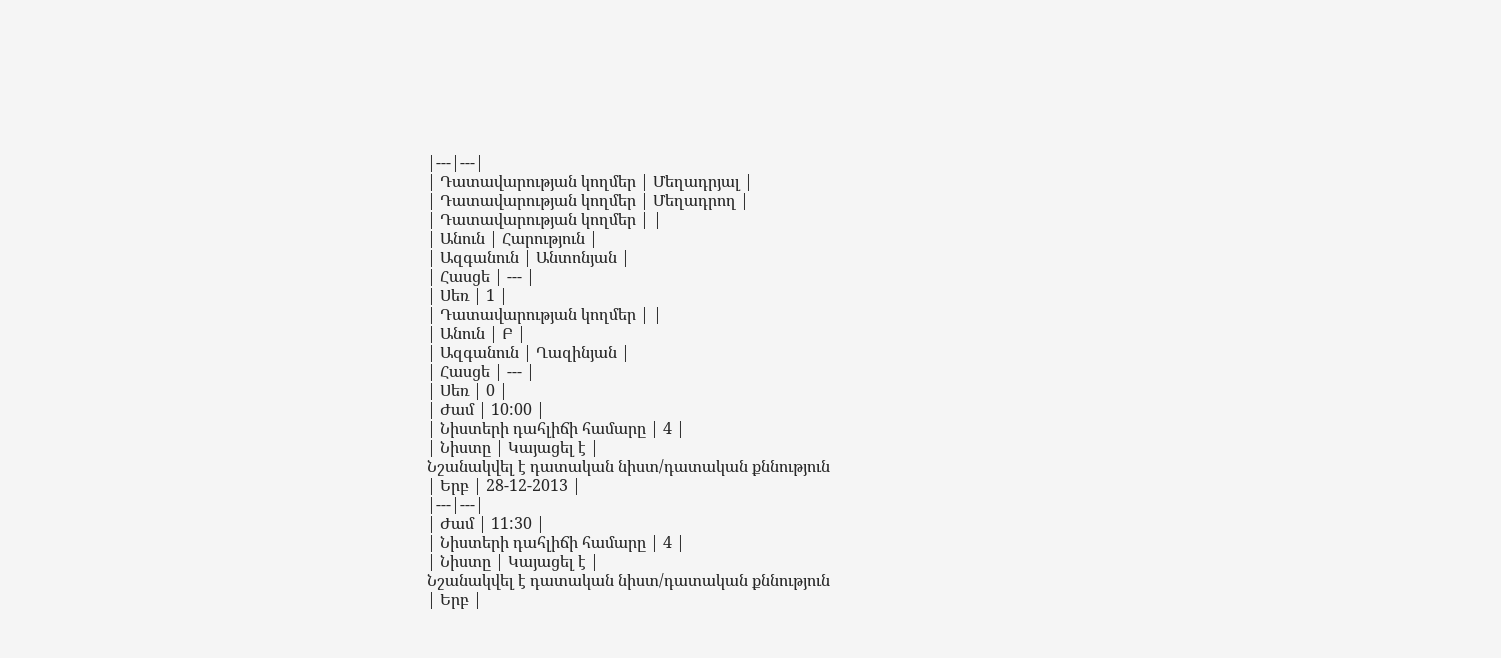|---|---|
| Դատավարության կողմեր | Մեղադրյալ |
| Դատավարության կողմեր | Մեղադրող |
| Դատավարության կողմեր | |
| Անուն | Հարություն |
| Ազգանուն | Անտոնյան |
| Հասցե | --- |
| Սեռ | 1 |
| Դատավարության կողմեր | |
| Անուն | Բ |
| Ազգանուն | Ղազինյան |
| Հասցե | --- |
| Սեռ | 0 |
| Ժամ | 10:00 |
| Նիստերի դահլիճի համարը | 4 |
| Նիստը | Կայացել է |
Նշանակվել է դատական նիստ/դատական քննություն
| Երբ | 28-12-2013 |
|---|---|
| Ժամ | 11:30 |
| Նիստերի դահլիճի համարը | 4 |
| Նիստը | Կայացել է |
Նշանակվել է դատական նիստ/դատական քննություն
| Երբ |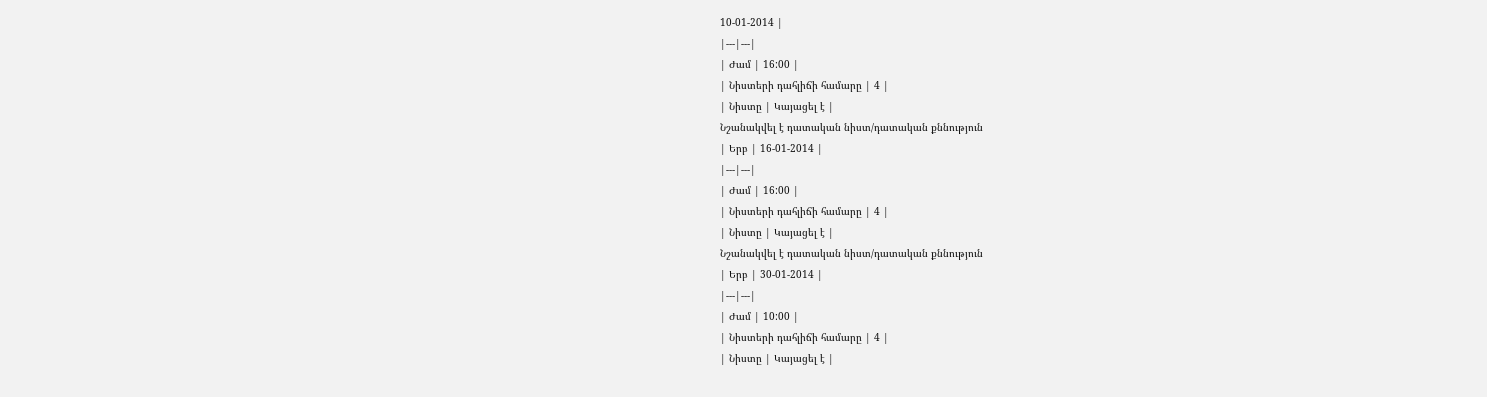10-01-2014 |
|---|---|
| Ժամ | 16:00 |
| Նիստերի դահլիճի համարը | 4 |
| Նիստը | Կայացել է |
Նշանակվել է դատական նիստ/դատական քննություն
| Երբ | 16-01-2014 |
|---|---|
| Ժամ | 16:00 |
| Նիստերի դահլիճի համարը | 4 |
| Նիստը | Կայացել է |
Նշանակվել է դատական նիստ/դատական քննություն
| Երբ | 30-01-2014 |
|---|---|
| Ժամ | 10:00 |
| Նիստերի դահլիճի համարը | 4 |
| Նիստը | Կայացել է |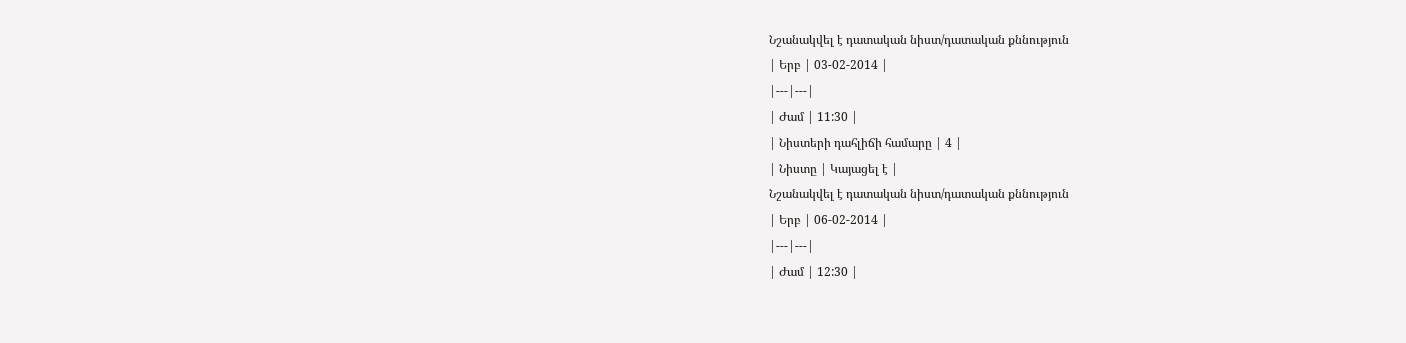Նշանակվել է դատական նիստ/դատական քննություն
| Երբ | 03-02-2014 |
|---|---|
| Ժամ | 11:30 |
| Նիստերի դահլիճի համարը | 4 |
| Նիստը | Կայացել է |
Նշանակվել է դատական նիստ/դատական քննություն
| Երբ | 06-02-2014 |
|---|---|
| Ժամ | 12:30 |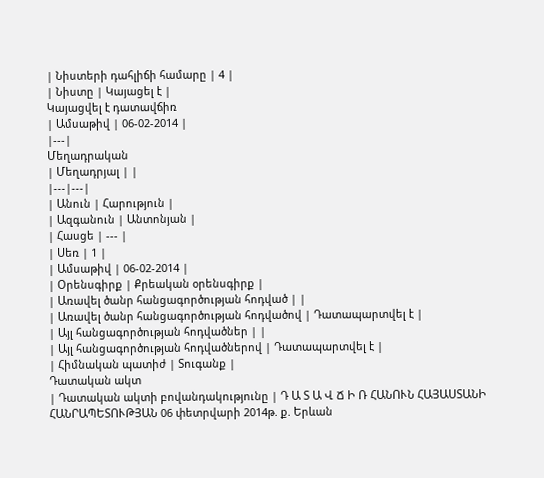| Նիստերի դահլիճի համարը | 4 |
| Նիստը | Կայացել է |
Կայացվել է դատավճիռ
| Ամսաթիվ | 06-02-2014 |
|---|
Մեղադրական
| Մեղադրյալ | |
|---|---|
| Անուն | Հարություն |
| Ազգանուն | Անտոնյան |
| Հասցե | --- |
| Սեռ | 1 |
| Ամսաթիվ | 06-02-2014 |
| Օրենսգիրք | Քրեական օրենսգիրք |
| Առավել ծանր հանցագործության հոդված | |
| Առավել ծանր հանցագործության հոդվածով | Դատապարտվել է |
| Այլ հանցագործության հոդվածներ | |
| Այլ հանցագործության հոդվածներով | Դատապարտվել է |
| Հիմնական պատիժ | Տուգանք |
Դատական ակտ
| Դատական ակտի բովանդակությունը | Դ Ա Տ Ա Վ Ճ Ի Ռ ՀԱՆՈՒՆ ՀԱՅԱՍՏԱՆԻ ՀԱՆՐԱՊԵՏՈՒԹՅԱՆ 06 փետրվարի 2014թ. ք. Երևան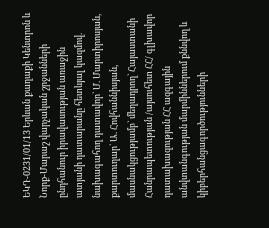ԵԿԴ-0231/01/13 Երևան քաղաքի Կենտրոն և Նորք-Մարաշ վարչական շրջանների ընդհանուր իրավասության առաջին ատյանի դատարանը հետևյալ կազմով. նախագահող դատավոր` Մ. Մարտիրոսյան, քարտուղար` Ա. Հովհաննիսյան, մասնակցությամբ` մեղադրող` Հայաստանի Հանրապետության /այսուհետ ՀՀ/ գլխավոր դատախազության ՀՀ ազգային անվտանգության մարմիններում քննվող և կիբերհանցագործությունների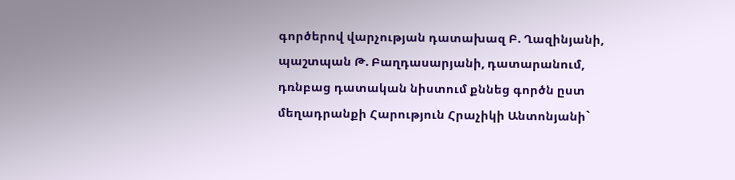գործերով վարչության դատախազ Բ. Ղազինյանի, պաշտպան Թ. Բաղդասարյանի, դատարանում, դռնբաց դատական նիստում քննեց գործն ըստ մեղադրանքի Հարություն Հրաչիկի Անտոնյանի`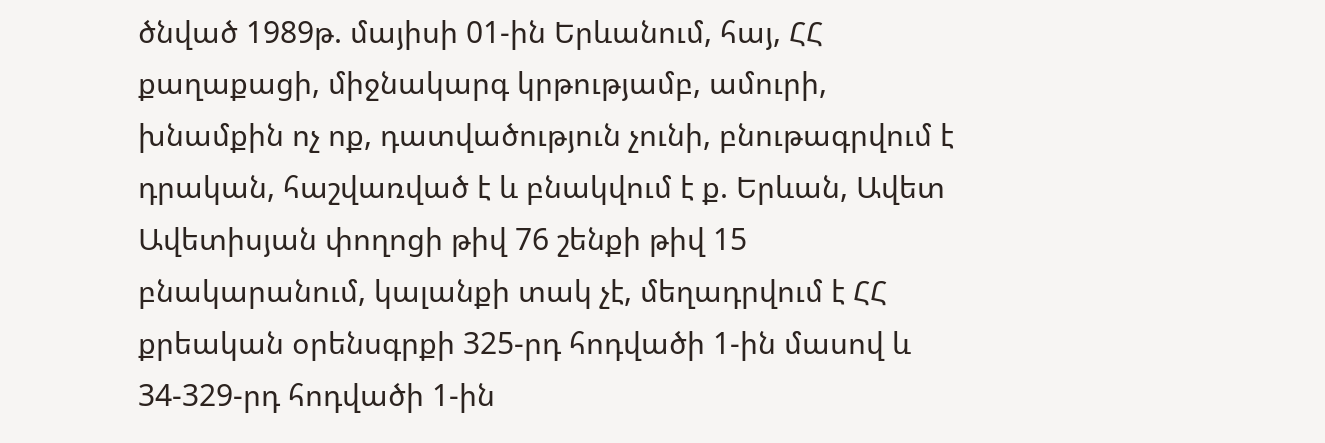ծնված 1989թ. մայիսի 01-ին Երևանում, հայ, ՀՀ քաղաքացի, միջնակարգ կրթությամբ, ամուրի, խնամքին ոչ ոք, դատվածություն չունի, բնութագրվում է դրական, հաշվառված է և բնակվում է ք. Երևան, Ավետ Ավետիսյան փողոցի թիվ 76 շենքի թիվ 15 բնակարանում, կալանքի տակ չէ, մեղադրվում է ՀՀ քրեական օրենսգրքի 325-րդ հոդվածի 1-ին մասով և 34-329-րդ հոդվածի 1-ին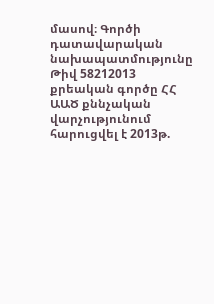մասով։ Գործի դատավարական նախապատմությունը Թիվ 58212013 քրեական գործը ՀՀ ԱԱԾ քննչական վարչությունում հարուցվել է 2013թ.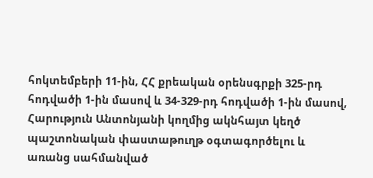հոկտեմբերի 11-ին, ՀՀ քրեական օրենսգրքի 325-րդ հոդվածի 1-ին մասով և 34-329-րդ հոդվածի 1-ին մասով, Հարություն Անտոնյանի կողմից ակնհայտ կեղծ պաշտոնական փաստաթուղթ օգտագործելու և առանց սահմանված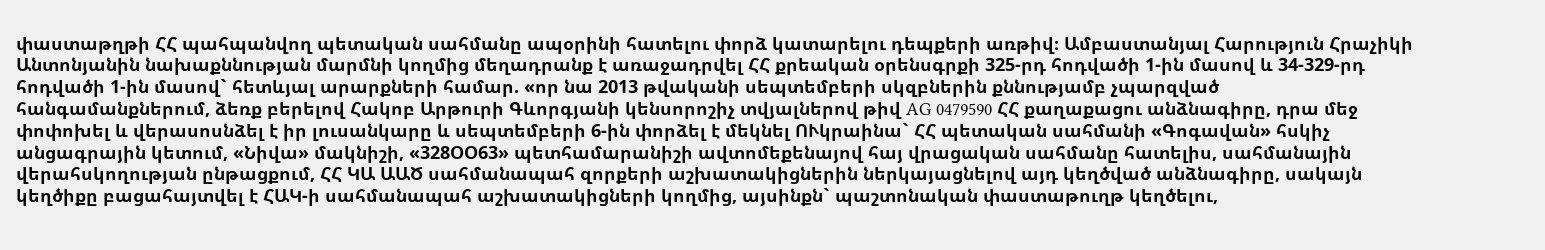փաստաթղթի ՀՀ պահպանվող պետական սահմանը ապօրինի հատելու փորձ կատարելու դեպքերի առթիվ։ Ամբաստանյալ Հարություն Հրաչիկի Անտոնյանին նախաքննության մարմնի կողմից մեղադրանք է առաջադրվել ՀՀ քրեական օրենսգրքի 325-րդ հոդվածի 1-ին մասով և 34-329-րդ հոդվածի 1-ին մասով` հետևյալ արարքների համար. «որ նա 2013 թվականի սեպտեմբերի սկզբներին քննությամբ չպարզված հանգամանքներում, ձեռք բերելով Հակոբ Արթուրի Գևորգյանի կենսորոշիչ տվյալներով թիվ AG 0479590 ՀՀ քաղաքացու անձնագիրը, դրա մեջ փոփոխել և վերասոսնձել է իր լուսանկարը և սեպտեմբերի 6-ին փորձել է մեկնել ՈՒկրաինա` ՀՀ պետական սահմանի «Գոգավան» հսկիչ անցագրային կետում, «Նիվա» մակնիշի, «328ՕՕ63» պետհամարանիշի ավտոմեքենայով հայ վրացական սահմանը հատելիս, սահմանային վերահսկողության ընթացքում, ՀՀ ԿԱ ԱԱԾ սահմանապահ զորքերի աշխատակիցներին ներկայացնելով այդ կեղծված անձնագիրը, սակայն կեղծիքը բացահայտվել է ՀԱԿ-ի սահմանապահ աշխատակիցների կողմից, այսինքն` պաշտոնական փաստաթուղթ կեղծելու,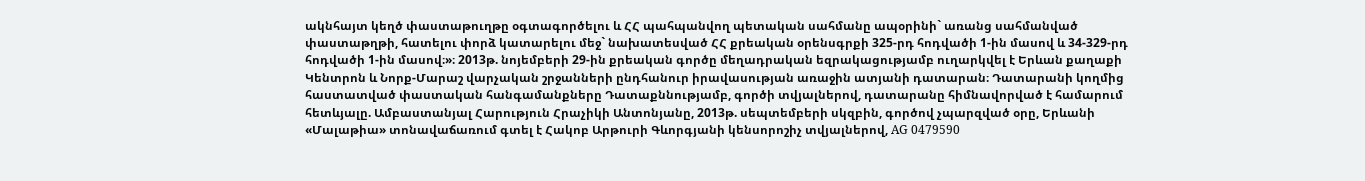ակնհայտ կեղծ փաստաթուղթը օգտագործելու և ՀՀ պահպանվող պետական սահմանը ապօրինի` առանց սահմանված փաստաթղթի, հատելու փորձ կատարելու մեջ` նախատեսված ՀՀ քրեական օրենսգրքի 325-րդ հոդվածի 1-ին մասով և 34-329-րդ հոդվածի 1-ին մասով։»։ 2013թ. նոյեմբերի 29-ին քրեական գործը մեղադրական եզրակացությամբ ուղարկվել է Երևան քաղաքի Կենտրոն և Նորք-Մարաշ վարչական շրջանների ընդհանուր իրավասության առաջին ատյանի դատարան։ Դատարանի կողմից հաստատված փաստական հանգամանքները Դատաքննությամբ, գործի տվյալներով, դատարանը հիմնավորված է համարում հետևյալը. Ամբաստանյալ Հարություն Հրաչիկի Անտոնյանը, 2013թ. սեպտեմբերի սկզբին, գործով չպարզված օրը, Երևանի «Մալաթիա» տոնավաճառում գտել է Հակոբ Արթուրի Գևորգյանի կենսորոշիչ տվյալներով, AG 0479590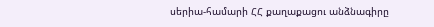սերիա-համարի ՀՀ քաղաքացու անձնագիրը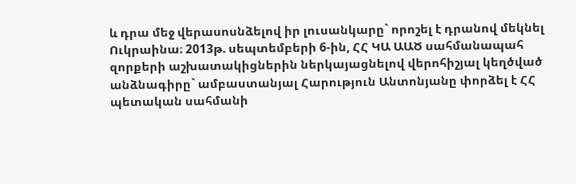և դրա մեջ վերասոսնձելով իր լուսանկարը` որոշել է դրանով մեկնել Ուկրաինա։ 2013թ. սեպտեմբերի 6-ին, ՀՀ ԿԱ ԱԱԾ սահմանապահ զորքերի աշխատակիցներին ներկայացնելով վերոհիշյալ կեղծված անձնագիրը` ամբաստանյալ Հարություն Անտոնյանը փորձել է ՀՀ պետական սահմանի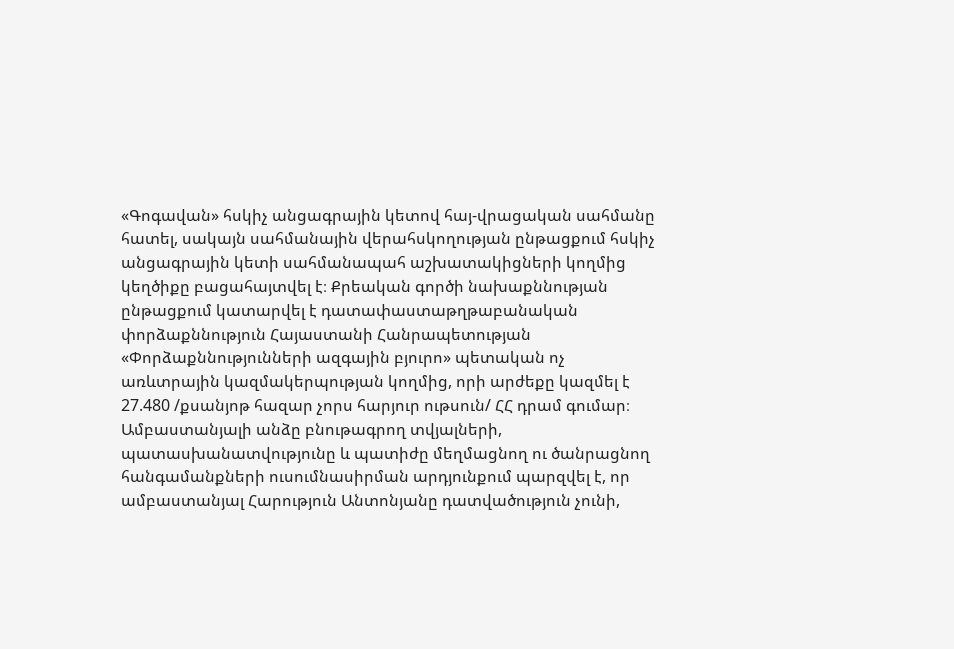«Գոգավան» հսկիչ անցագրային կետով հայ-վրացական սահմանը հատել, սակայն սահմանային վերահսկողության ընթացքում հսկիչ անցագրային կետի սահմանապահ աշխատակիցների կողմից կեղծիքը բացահայտվել է։ Քրեական գործի նախաքննության ընթացքում կատարվել է դատափաստաթղթաբանական փորձաքննություն Հայաստանի Հանրապետության «Փորձաքննությունների ազգային բյուրո» պետական ոչ առևտրային կազմակերպության կողմից, որի արժեքը կազմել է 27.480 /քսանյոթ հազար չորս հարյուր ութսուն/ ՀՀ դրամ գումար։ Ամբաստանյալի անձը բնութագրող տվյալների, պատասխանատվությունը և պատիժը մեղմացնող ու ծանրացնող հանգամանքների ուսումնասիրման արդյունքում պարզվել է, որ ամբաստանյալ Հարություն Անտոնյանը դատվածություն չունի,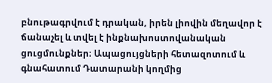բնութագրվում է դրական, իրեն լիովին մեղավոր է ճանաչել և տվել է ինքնախոստովանական ցուցմունքներ։ Ապացույցների հետազոտում և գնահատում Դատարանի կողմից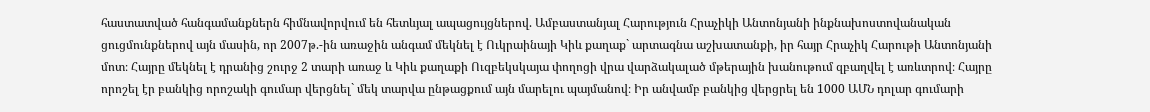հաստատված հանգամանքներն հիմնավորվում են հետևյալ ապացույցներով. Ամբաստանյալ Հարություն Հրաչիկի Անտոնյանի ինքնախոստովանական ցուցմունքներով այն մասին, որ 2007թ.-ին առաջին անգամ մեկնել է Ուկրաինայի Կիև քաղաք` արտագնա աշխատանքի, իր հայր Հրաչիկ Հարութի Անտոնյանի մոտ։ Հայրը մեկնել է դրանից շուրջ 2 տարի առաջ և Կիև քաղաքի Ուզբեկսկայա փողոցի վրա վարձակալած մթերային խանութում զբաղվել է առևտրով։ Հայրը որոշել էր բանկից որոշակի գումար վերցնել` մեկ տարվա ընթացքում այն մարելու պայմանով։ Իր անվամբ բանկից վերցրել են 1000 ԱՄՆ դոլար գումարի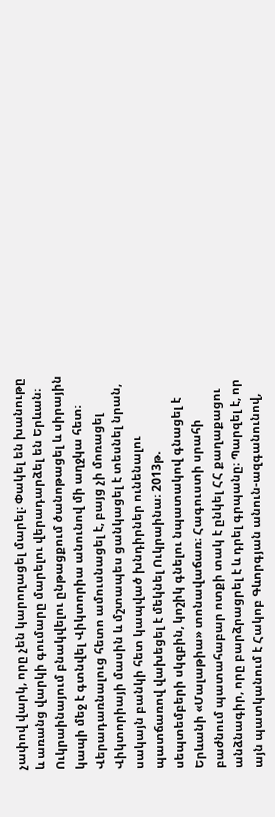չափով վարկ, որը չեն կարողացել մարել։ Փակել են խանութը և առանց վարկի գումարը մարելու վերադարձել են Երևան։ Ուկրաինայում բնակվելու ընթացքում ծանոթացել և սիրային կապի մեջ է գտնվել Վիկտորիա անունով մի աղջկա հետ։ Վերադառնալուց հետո ամուսնացել է, բայց չի մոռացել Վիկտորիայի մասին և մշտապես ցանկացել է տեսնել նրան, սակայն բանկի հետ կապված խնդիրներ ունենալու պատճառով վախեցել է մեկնել Ուկրաինա։ 2013թ. սեպտեմբերի սկզբին, կոշիկ գնելու նպատակով գնացել է Երևանի «Մալաթիա» տոնավաճառ։ Հագուստի սրահի բաժնում պատահաբար ոտքի տակ է ընկել ՀՀ քաղաքացու անձնագիր, որը բարձրացրել է և դրել գրպանը։ Պարզել է, որ այն պատկանում է Հակոբ Գևորգյան անուն-ազգանունով,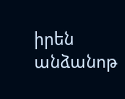իրեն անձանոթ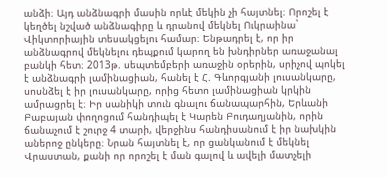անձի։ Այդ անձնագրի մասին որևէ մեկին չի հայտնել։ Որոշել է կեղծել նշված անձնագիրը և դրանով մեկնել Ուկրաինա` Վիկտորիային տեսակցելու համար։ Ենթադրել է, որ իր անձնագրով մեկնելու դեպքում կարող են խնդիրներ առաջանալ բանկի հետ։ 2013թ. սեպտեմբերի առաջին օրերին, սրիչով պոկել է անձնագրի լամինացիան, հանել է Հ. Գևորգյանի լուսանկարը, սոսնձել է իր լուսանկարը, որից հետո լամինացիան կրկին ամրացրել է։ Իր սանիկի տուն գնալու ճանապարհին, Երևանի Բաբայան փողոցում հանդիպել է Կարեն Բուդաղյանին, որին ճանաչում է շուրջ 4 տարի, վերջինս հանդիսանում է իր նախկին աներոջ ընկերը։ Նրան հայտնել է, որ ցանկանում է մեկնել Վրաստան, քանի որ որոշել է ման գալով և ավելի մատչելի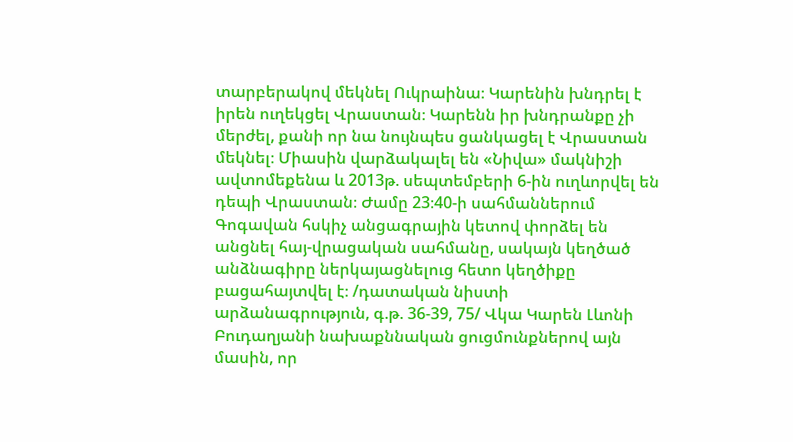տարբերակով մեկնել Ուկրաինա։ Կարենին խնդրել է իրեն ուղեկցել Վրաստան։ Կարենն իր խնդրանքը չի մերժել, քանի որ նա նույնպես ցանկացել է Վրաստան մեկնել։ Միասին վարձակալել են «Նիվա» մակնիշի ավտոմեքենա և 2013թ. սեպտեմբերի 6-ին ուղևորվել են դեպի Վրաստան։ Ժամը 23։40-ի սահմաններում Գոգավան հսկիչ անցագրային կետով փորձել են անցնել հայ-վրացական սահմանը, սակայն կեղծած անձնագիրը ներկայացնելուց հետո կեղծիքը բացահայտվել է։ /դատական նիստի արձանագրություն, գ.թ. 36-39, 75/ Վկա Կարեն Լևոնի Բուդաղյանի նախաքննական ցուցմունքներով այն մասին, որ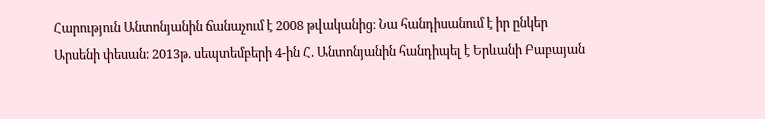Հարություն Անտոնյանին ճանաչում է 2008 թվականից։ Նա հանդիսանում է իր ընկեր Արսենի փեսան։ 2013թ. սեպտեմբերի 4-ին Հ. Անտոնյանին հանդիպել է Երևանի Բաբայան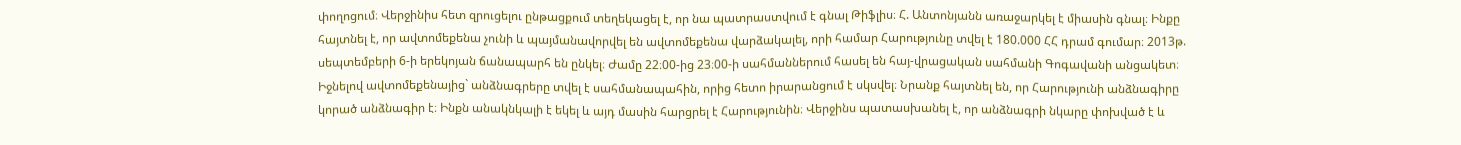փողոցում։ Վերջինիս հետ զրուցելու ընթացքում տեղեկացել է, որ նա պատրաստվում է գնալ Թիֆլիս։ Հ. Անտոնյանն առաջարկել է միասին գնալ։ Ինքը հայտնել է, որ ավտոմեքենա չունի և պայմանավորվել են ավտոմեքենա վարձակալել, որի համար Հարությունը տվել է 180.000 ՀՀ դրամ գումար։ 2013թ. սեպտեմբերի 6-ի երեկոյան ճանապարհ են ընկել։ Ժամը 22։00-ից 23։00-ի սահմաններում հասել են հայ-վրացական սահմանի Գոգավանի անցակետ։ Իջնելով ավտոմեքենայից` անձնագրերը տվել է սահմանապահին, որից հետո իրարանցում է սկսվել։ Նրանք հայտնել են, որ Հարությունի անձնագիրը կորած անձնագիր է։ Ինքն անակնկալի է եկել և այդ մասին հարցրել է Հարությունին։ Վերջինս պատասխանել է, որ անձնագրի նկարը փոխված է և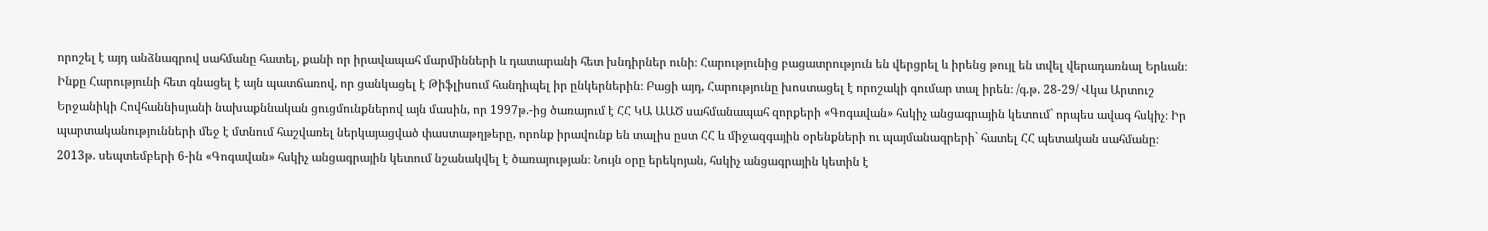որոշել է այդ անձնագրով սահմանը հատել, քանի որ իրավապահ մարմինների և դատարանի հետ խնդիրներ ունի։ Հարությունից բացատրություն են վերցրել և իրենց թույլ են տվել վերադառնալ Երևան։ Ինքը Հարությունի հետ գնացել է այն պատճառով, որ ցանկացել է Թիֆլիսում հանդիպել իր ընկերներին։ Բացի այդ, Հարությունը խոստացել է որոշակի գումար տալ իրեն։ /գ.թ. 28-29/ Վկա Արտուշ Երջանիկի Հովհաննիսյանի նախաքննական ցուցմունքներով այն մասին, որ 1997թ.-ից ծառայում է ՀՀ ԿԱ ԱԱԾ սահմանապահ զորքերի «Գոգավան» հսկիչ անցագրային կետում` որպես ավագ հսկիչ։ Իր պարտականությունների մեջ է մտնում հաշվառել ներկայացված փաստաթղթերը, որոնք իրավունք են տալիս ըստ ՀՀ և միջազգային օրենքների ու պայմանագրերի` հատել ՀՀ պետական սահմանը։ 2013թ. սեպտեմբերի 6-ին «Գոգավան» հսկիչ անցագրային կետում նշանակվել է ծառայության։ Նույն օրը երեկոյան, հսկիչ անցագրային կետին է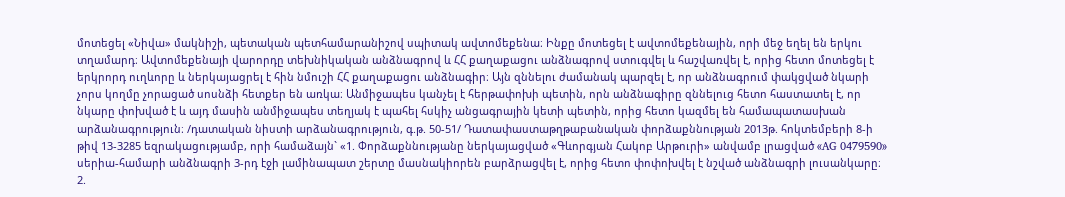մոտեցել «Նիվա» մակնիշի, պետական պետհամարանիշով սպիտակ ավտոմեքենա։ Ինքը մոտեցել է ավտոմեքենային, որի մեջ եղել են երկու տղամարդ։ Ավտոմեքենայի վարորդը տեխնիկական անձնագրով և ՀՀ քաղաքացու անձնագրով ստուգվել և հաշվառվել է, որից հետո մոտեցել է երկրորդ ուղևորը և ներկայացրել է հին նմուշի ՀՀ քաղաքացու անձնագիր։ Այն զննելու ժամանակ պարզել է, որ անձնագրում փակցված նկարի չորս կողմը չորացած սոսնձի հետքեր են առկա։ Անմիջապես կանչել է հերթափոխի պետին, որն անձնագիրը զննելուց հետո հաստատել է, որ նկարը փոխված է և այդ մասին անմիջապես տեղյակ է պահել հսկիչ անցագրային կետի պետին, որից հետո կազմել են համապատասխան արձանագրություն։ /դատական նիստի արձանագրություն, գ.թ. 50-51/ Դատափաստաթղթաբանական փորձաքննության 2013թ. հոկտեմբերի 8-ի թիվ 13-3285 եզրակացությամբ, որի համաձայն` «1. Փորձաքննությանը ներկայացված «Գևորգյան Հակոբ Արթուրի» անվամբ լրացված «AG 0479590» սերիա-համարի անձնագրի 3-րդ էջի լամինապատ շերտը մասնակիորեն բարձրացվել է, որից հետո փոփոխվել է նշված անձնագրի լուսանկարը։ 2.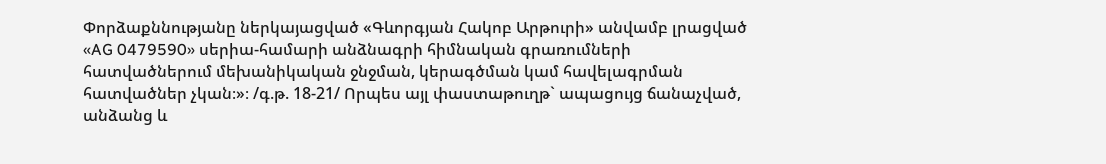Փորձաքննությանը ներկայացված «Գևորգյան Հակոբ Արթուրի» անվամբ լրացված «AG 0479590» սերիա-համարի անձնագրի հիմնական գրառումների հատվածներում մեխանիկական ջնջման, կերագծման կամ հավելագրման հատվածներ չկան։»։ /գ.թ. 18-21/ Որպես այլ փաստաթուղթ` ապացույց ճանաչված, անձանց և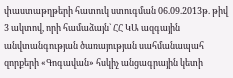փաստաթղթերի հատուկ ստուգման 06.09.2013թ. թիվ 3 ակտով, որի համաձայն` ՀՀ ԿԱ ազգային անվտանգության ծառայության սահմանապահ զորքերի «Գոգավան» հսկիչ անցագրային կետի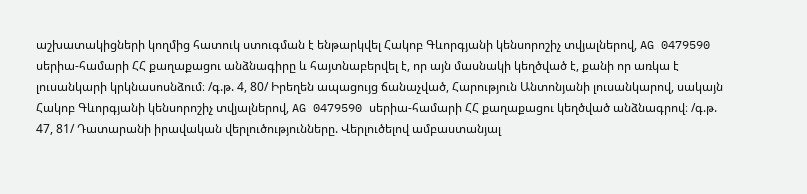աշխատակիցների կողմից հատուկ ստուգման է ենթարկվել Հակոբ Գևորգյանի կենսորոշիչ տվյալներով, AG 0479590 սերիա-համարի ՀՀ քաղաքացու անձնագիրը և հայտնաբերվել է, որ այն մասնակի կեղծված է, քանի որ առկա է լուսանկարի կրկնասոսնձում։ /գ.թ. 4, 80/ Իրեղեն ապացույց ճանաչված, Հարություն Անտոնյանի լուսանկարով, սակայն Հակոբ Գևորգյանի կենսորոշիչ տվյալներով, AG 0479590 սերիա-համարի ՀՀ քաղաքացու կեղծված անձնագրով։ /գ.թ. 47, 81/ Դատարանի իրավական վերլուծությունները. Վերլուծելով ամբաստանյալ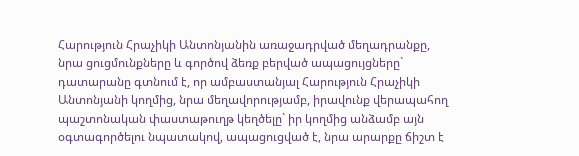Հարություն Հրաչիկի Անտոնյանին առաջադրված մեղադրանքը, նրա ցուցմունքները և գործով ձեռք բերված ապացույցները` դատարանը գտնում է, որ ամբաստանյալ Հարություն Հրաչիկի Անտոնյանի կողմից, նրա մեղավորությամբ, իրավունք վերապահող պաշտոնական փաստաթուղթ կեղծելը` իր կողմից անձամբ այն օգտագործելու նպատակով, ապացուցված է, նրա արարքը ճիշտ է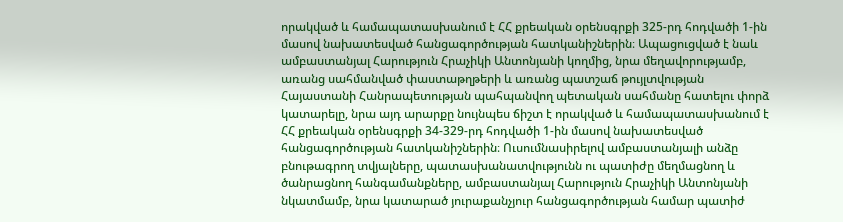որակված և համապատասխանում է ՀՀ քրեական օրենսգրքի 325-րդ հոդվածի 1-ին մասով նախատեսված հանցագործության հատկանիշներին։ Ապացուցված է նաև ամբաստանյալ Հարություն Հրաչիկի Անտոնյանի կողմից, նրա մեղավորությամբ, առանց սահմանված փաստաթղթերի և առանց պատշաճ թույլտվության Հայաստանի Հանրապետության պահպանվող պետական սահմանը հատելու փորձ կատարելը, նրա այդ արարքը նույնպես ճիշտ է որակված և համապատասխանում է ՀՀ քրեական օրենսգրքի 34-329-րդ հոդվածի 1-ին մասով նախատեսված հանցագործության հատկանիշներին։ Ուսումնասիրելով ամբաստանյալի անձը բնութագրող տվյալները, պատասխանատվությունն ու պատիժը մեղմացնող և ծանրացնող հանգամանքները, ամբաստանյալ Հարություն Հրաչիկի Անտոնյանի նկատմամբ, նրա կատարած յուրաքանչյուր հանցագործության համար պատիժ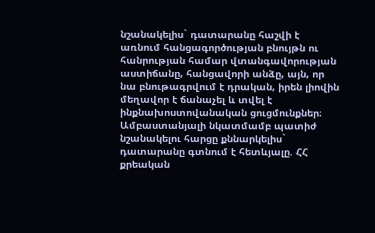նշանակելիս` դատարանը հաշվի է առնում հանցագործության բնույթն ու հանրության համար վտանգավորության աստիճանը, հանցավորի անձը, այն, որ նա բնութագրվում է դրական, իրեն լիովին մեղավոր է ճանաչել և տվել է ինքնախոստովանական ցուցմունքներ։ Ամբաստանյալի նկատմամբ պատիժ նշանակելու հարցը քննարկելիս` դատարանը գտնում է հետևյալը. ՀՀ քրեական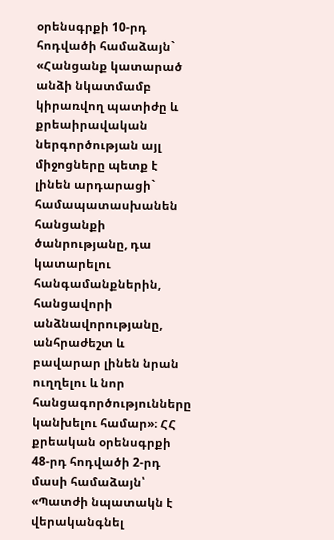օրենսգրքի 10-րդ հոդվածի համաձայն` «Հանցանք կատարած անձի նկատմամբ կիրառվող պատիժը և քրեաիրավական ներգործության այլ միջոցները պետք է լինեն արդարացի` համապատասխանեն հանցանքի ծանրությանը, դա կատարելու հանգամանքներին, հանցավորի անձնավորությանը, անհրաժեշտ և բավարար լինեն նրան ուղղելու և նոր հանցագործությունները կանխելու համար»։ ՀՀ քրեական օրենսգրքի 48-րդ հոդվածի 2-րդ մասի համաձայն՝ «Պատժի նպատակն է վերականգնել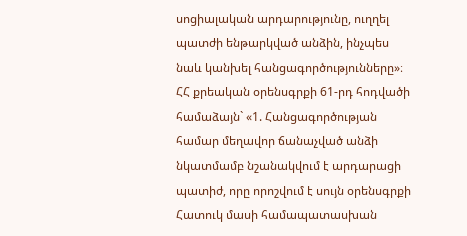սոցիալական արդարությունը, ուղղել պատժի ենթարկված անձին, ինչպես նաև կանխել հանցագործությունները»։ ՀՀ քրեական օրենսգրքի 61-րդ հոդվածի համաձայն` «1. Հանցագործության համար մեղավոր ճանաչված անձի նկատմամբ նշանակվում է արդարացի պատիժ, որը որոշվում է սույն օրենսգրքի Հատուկ մասի համապատասխան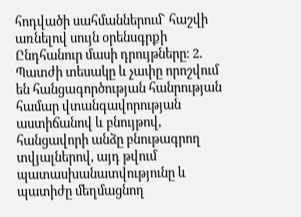հոդվածի սահմաններում` հաշվի առնելով սույն օրենսգրքի Ընդհանուր մասի դրույթները։ 2. Պատժի տեսակը և չափը որոշվում են հանցագործության հանրության համար վտանգավորության աստիճանով և բնույթով, հանցավորի անձը բնութագրող տվյալներով, այդ թվում պատասխանատվությունը և պատիժը մեղմացնող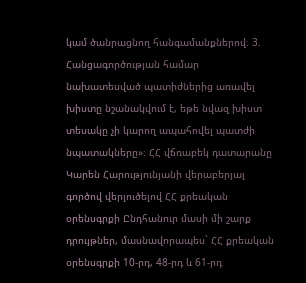կամ ծանրացնող հանգամանքներով։ 3. Հանցագործության համար նախատեսված պատիժներից առավել խիստը նշանակվում է, եթե նվազ խիստ տեսակը չի կարող ապահովել պատժի նպատակները»։ ՀՀ վճռաբեկ դատարանը Կարեն Հարությունյանի վերաբերյալ գործով վերլուծելով ՀՀ քրեական օրենսգրքի Ընդհանուր մասի մի շարք դրույթներ, մասնավորապես` ՀՀ քրեական օրենսգրքի 10-րդ, 48-րդ և 61-րդ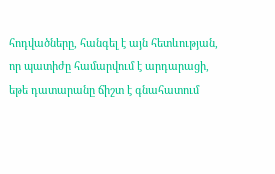հոդվածները, հանգել է այն հետևության, որ պատիժը համարվում է արդարացի, եթե դատարանը ճիշտ է գնահատում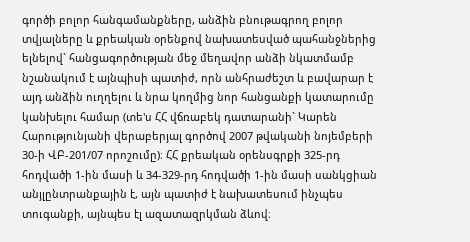գործի բոլոր հանգամանքները, անձին բնութագրող բոլոր տվյալները և քրեական օրենքով նախատեսված պահանջներից ելնելով` հանցագործության մեջ մեղավոր անձի նկատմամբ նշանակում է այնպիսի պատիժ, որն անհրաժեշտ և բավարար է այդ անձին ուղղելու և նրա կողմից նոր հանցանքի կատարումը կանխելու համար (տե'ս ՀՀ վճռաբեկ դատարանի` Կարեն Հարությունյանի վերաբերյալ գործով 2007 թվականի նոյեմբերի 30-ի ՎԲ-201/07 որոշումը)։ ՀՀ քրեական օրենսգրքի 325-րդ հոդվածի 1-ին մասի և 34-329-րդ հոդվածի 1-ին մասի սանկցիան անյլընտրանքային է, այն պատիժ է նախատեսում ինչպես տուգանքի, այնպես էլ ազատազրկման ձևով։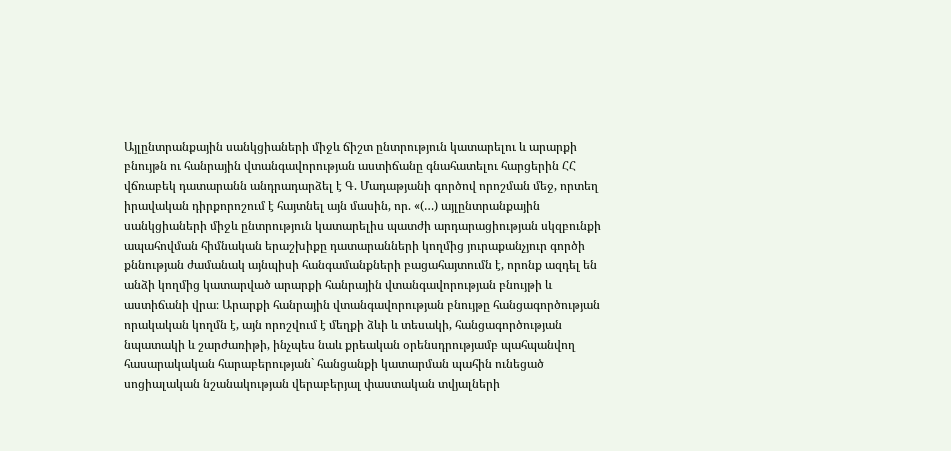Այլընտրանքային սանկցիաների միջև ճիշտ ընտրություն կատարելու և արարքի բնույթն ու հանրային վտանգավորության աստիճանը գնահատելու հարցերին ՀՀ վճռաբեկ դատարանն անդրադարձել է Գ. Մադաթյանի գործով որոշման մեջ, որտեղ իրավական դիրքորոշում է հայտնել այն մասին, որ. «(…) այլընտրանքային սանկցիաների միջև ընտրություն կատարելիս պատժի արդարացիության սկզբունքի ապահովման հիմնական երաշխիքը դատարանների կողմից յուրաքանչյուր գործի քննության ժամանակ այնպիսի հանգամանքների բացահայտումն է, որոնք ազդել են անձի կողմից կատարված արարքի հանրային վտանգավորության բնույթի և աստիճանի վրա։ Արարքի հանրային վտանգավորության բնույթը հանցագործության որակական կողմն է, այն որոշվում է մեղքի ձևի և տեսակի, հանցագործության նպատակի և շարժառիթի, ինչպես նաև քրեական օրենսդրությամբ պահպանվող հասարակական հարաբերության` հանցանքի կատարման պահին ունեցած սոցիալական նշանակության վերաբերյալ փաստական տվյալների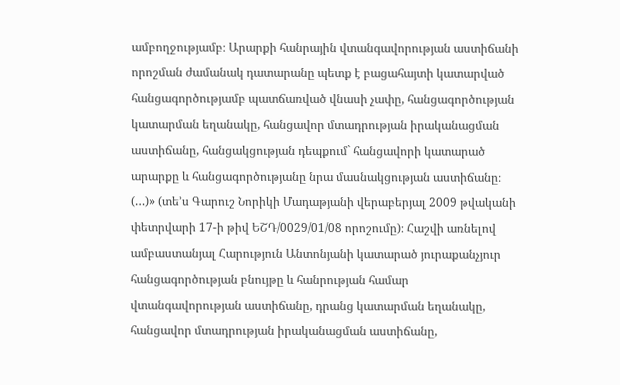ամբողջությամբ։ Արարքի հանրային վտանգավորության աստիճանի որոշման ժամանակ դատարանը պետք է բացահայտի կատարված հանցագործությամբ պատճառված վնասի չափը, հանցագործության կատարման եղանակը, հանցավոր մտադրության իրականացման աստիճանը, հանցակցության դեպքում` հանցավորի կատարած արարքը և հանցագործությանը նրա մասնակցության աստիճանը։ (…)» (տե’ս Գարուշ Նորիկի Մադաթյանի վերաբերյալ 2009 թվականի փետրվարի 17-ի թիվ ԵՇԴ/0029/01/08 որոշումը)։ Հաշվի առնելով ամբաստանյալ Հարություն Անտոնյանի կատարած յուրաքանչյուր հանցագործության բնույթը և հանրության համար վտանգավորության աստիճանը, դրանց կատարման եղանակը, հանցավոր մտադրության իրականացման աստիճանը,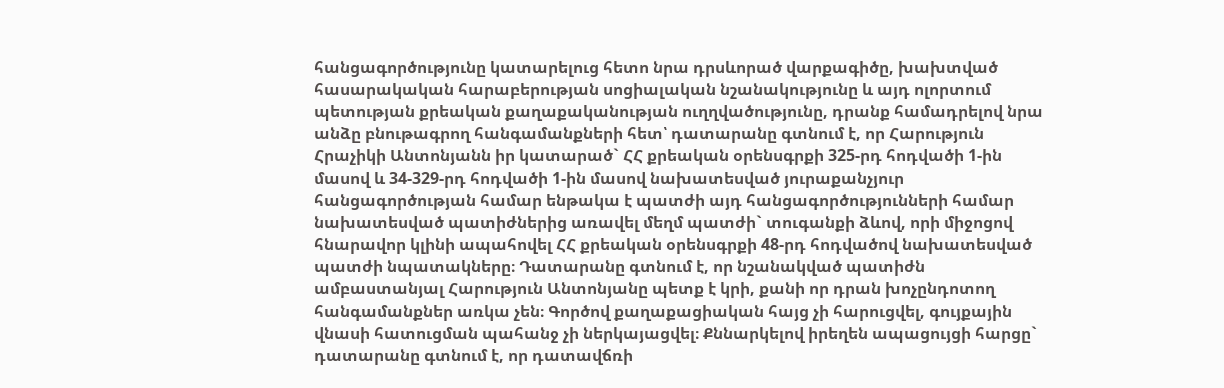հանցագործությունը կատարելուց հետո նրա դրսևորած վարքագիծը, խախտված հասարակական հարաբերության սոցիալական նշանակությունը և այդ ոլորտում պետության քրեական քաղաքականության ուղղվածությունը, դրանք համադրելով նրա անձը բնութագրող հանգամանքների հետ՝ դատարանը գտնում է, որ Հարություն Հրաչիկի Անտոնյանն իր կատարած` ՀՀ քրեական օրենսգրքի 325-րդ հոդվածի 1-ին մասով և 34-329-րդ հոդվածի 1-ին մասով նախատեսված յուրաքանչյուր հանցագործության համար ենթակա է պատժի այդ հանցագործությունների համար նախատեսված պատիժներից առավել մեղմ պատժի` տուգանքի ձևով, որի միջոցով հնարավոր կլինի ապահովել ՀՀ քրեական օրենսգրքի 48-րդ հոդվածով նախատեսված պատժի նպատակները։ Դատարանը գտնում է, որ նշանակված պատիժն ամբաստանյալ Հարություն Անտոնյանը պետք է կրի, քանի որ դրան խոչընդոտող հանգամանքներ առկա չեն։ Գործով քաղաքացիական հայց չի հարուցվել, գույքային վնասի հատուցման պահանջ չի ներկայացվել։ Քննարկելով իրեղեն ապացույցի հարցը` դատարանը գտնում է, որ դատավճռի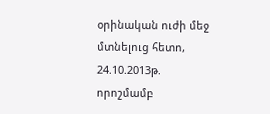օրինական ուժի մեջ մտնելուց հետո, 24.10.2013թ. որոշմամբ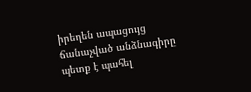իրեղեն ապացույց ճանաչված անձնագիրը պետք է պահել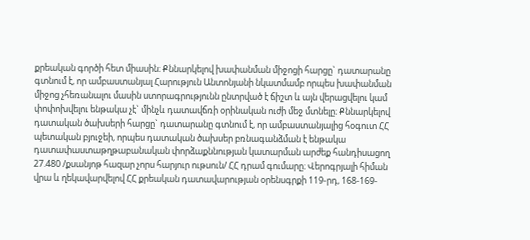քրեական գործի հետ միասին։ Քննարկելով խափանման միջոցի հարցը` դատարանը գտնում է, որ ամբաստանյալ Հարություն Անտոնյանի նկատմամբ որպես խափանման միջոց չհեռանալու մասին ստորագրությունն ընտրված է ճիշտ և այն վերացվելու կամ փոփոխվելու ենթակա չէ` մինչև դատավճռի օրինական ուժի մեջ մտնելը։ Քննարկելով դատական ծախսերի հարցը` դատարանը գտնում է, որ ամբաստանյալից հօգուտ ՀՀ պետական բյուջեի, որպես դատական ծախսեր բռնագանձման է ենթակա դատափաստաթղթաբանական փորձաքննության կատարման արժեք հանդիսացող 27.480 /քսանյոթ հազար չորս հարյուր ութսուն/ ՀՀ դրամ գումարը։ Վերոգրյալի հիման վրա և ղեկավարվելով ՀՀ քրեական դատավարության օրենսգրքի 119-րդ, 168-169-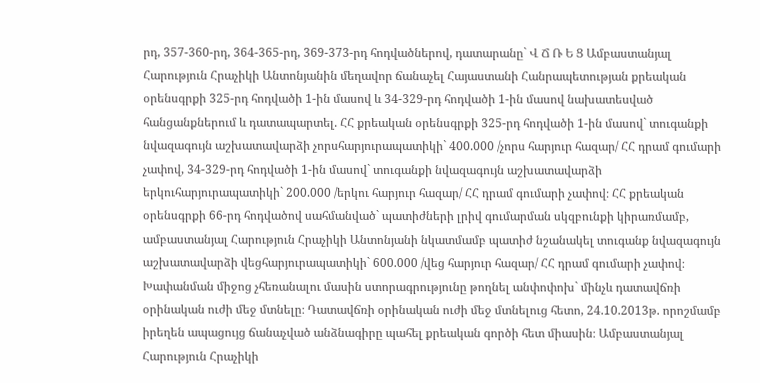րդ, 357-360-րդ, 364-365-րդ, 369-373-րդ հոդվածներով, դատարանը` Վ Ճ Ռ Ե Ց Ամբաստանյալ Հարություն Հրաչիկի Անտոնյանին մեղավոր ճանաչել Հայաստանի Հանրապետության քրեական օրենսգրքի 325-րդ հոդվածի 1-ին մասով և 34-329-րդ հոդվածի 1-ին մասով նախատեսված հանցանքներում և դատապարտել. ՀՀ քրեական օրենսգրքի 325-րդ հոդվածի 1-ին մասով` տուգանքի նվազագույն աշխատավարձի չորսհարյուրապատիկի` 400.000 /չորս հարյուր հազար/ ՀՀ դրամ գումարի չափով, 34-329-րդ հոդվածի 1-ին մասով` տուգանքի նվազագույն աշխատավարձի երկուհարյուրապատիկի` 200.000 /երկու հարյուր հազար/ ՀՀ դրամ գումարի չափով։ ՀՀ քրեական օրենսգրքի 66-րդ հոդվածով սահմանված` պատիժների լրիվ գումարման սկզբունքի կիրառմամբ, ամբաստանյալ Հարություն Հրաչիկի Անտոնյանի նկատմամբ պատիժ նշանակել տուգանք նվազագույն աշխատավարձի վեցհարյուրապատիկի` 600.000 /վեց հարյուր հազար/ ՀՀ դրամ գումարի չափով։ Խափանման միջոց չհեռանալու մասին ստորագրությունը թողնել անփոփոխ` մինչև դատավճռի օրինական ուժի մեջ մտնելը։ Դատավճռի օրինական ուժի մեջ մտնելուց հետո, 24.10.2013թ. որոշմամբ իրեղեն ապացույց ճանաչված անձնագիրը պահել քրեական գործի հետ միասին։ Ամբաստանյալ Հարություն Հրաչիկի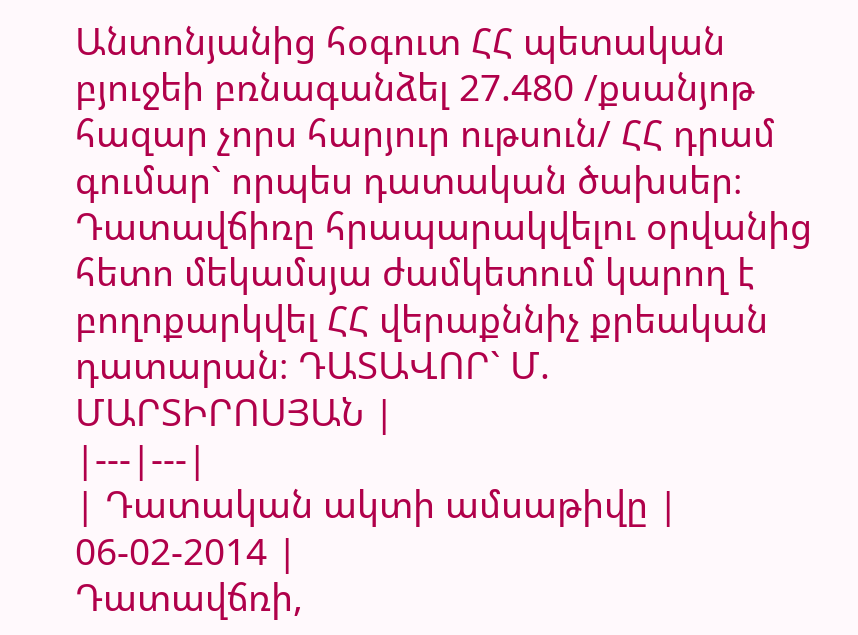Անտոնյանից հօգուտ ՀՀ պետական բյուջեի բռնագանձել 27.480 /քսանյոթ հազար չորս հարյուր ութսուն/ ՀՀ դրամ գումար` որպես դատական ծախսեր։ Դատավճիռը հրապարակվելու օրվանից հետո մեկամսյա ժամկետում կարող է բողոքարկվել ՀՀ վերաքննիչ քրեական դատարան։ ԴԱՏԱՎՈՐ` Մ. ՄԱՐՏԻՐՈՍՅԱՆ |
|---|---|
| Դատական ակտի ամսաթիվը | 06-02-2014 |
Դատավճռի,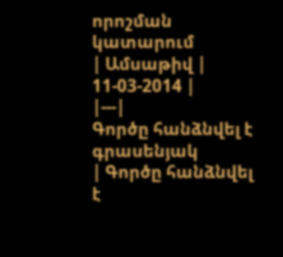որոշման կատարում
| Ամսաթիվ | 11-03-2014 |
|---|
Գործը հանձնվել է գրասենյակ
| Գործը հանձնվել է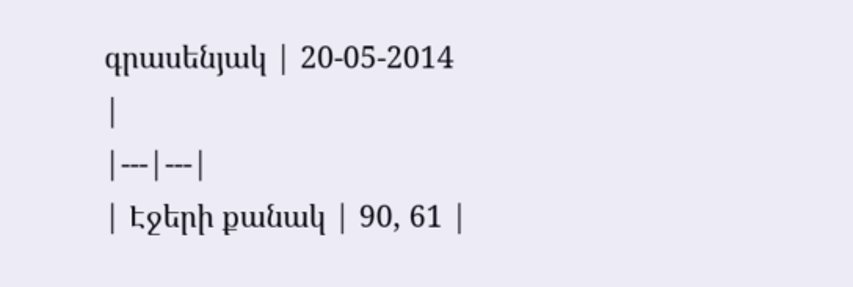գրասենյակ | 20-05-2014 |
|---|---|
| Էջերի քանակ | 90, 61 |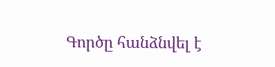Գործը հանձնվել է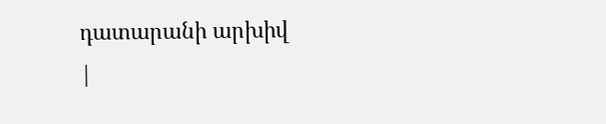դատարանի արխիվ
|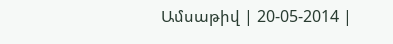Ամսաթիվ | 20-05-2014 |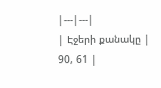|---|---|
| Էջերի քանակը | 90, 61 |